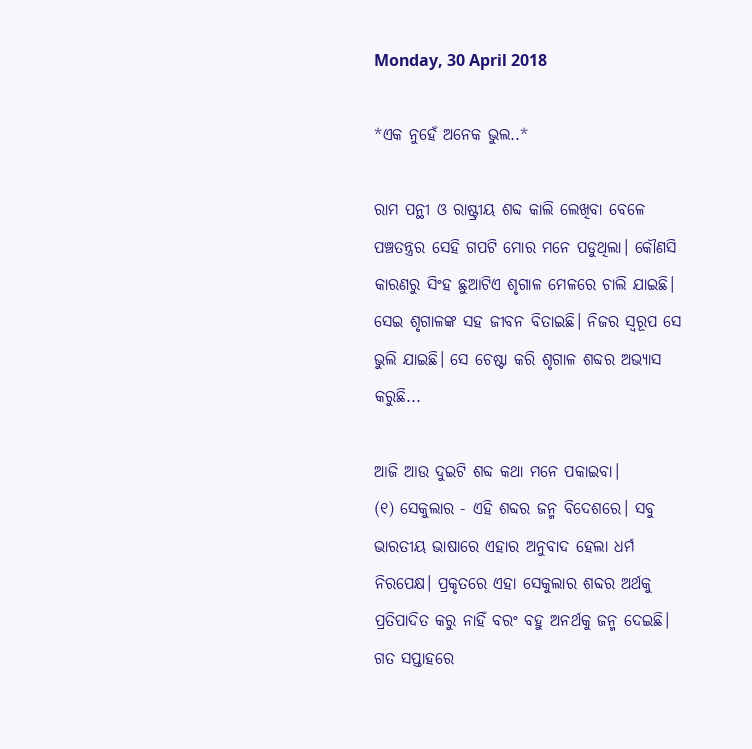Monday, 30 April 2018

*ଏକ ନୁହେଁ ଅନେକ ଭୁଲ..*

ରାମ ପନ୍ଥୀ ଓ ରାଷ୍ଟ୍ରୀୟ ଶବ୍ଦ କାଲି ଲେଖିବା ବେଳେ
ପଞ୍ଚତନ୍ତ୍ରର ସେହି ଗପଟି ମୋର ମନେ ପଡୁଥିଲା। କୌଣସି କାରଣରୁ ସିଂହ ଛୁଆଟିଏ ଶୃଗାଳ ମେଳରେ ଚାଲି ଯାଇଛି। ସେଇ ଶୃଗାଳଙ୍କ ସହ ଜୀବନ ବିତାଇଛି। ନିଜର ସ୍ବରୂପ ସେ ଭୁଲି ଯାଇଛି। ସେ ଚେଷ୍ଟା କରି ଶୃଗାଳ ଶବ୍ଦର ଅଭ୍ୟାସ କରୁଛି...

ଆଜି ଆଉ ଦୁଇଟି ଶବ୍ଦ କଥା ମନେ ପକାଇବା।
(୧) ସେକୁଲାର - ଏହି ଶବ୍ଦର ଜନ୍ମ ବିଦେଶରେ। ସବୁ ଭାରତୀୟ ଭାଷାରେ ଏହାର ଅନୁବାଦ ହେଲା ଧର୍ମ ନିରପେକ୍ଷ। ପ୍ରକୃତରେ ଏହା ସେକୁଲାର ଶବ୍ଦର ଅର୍ଥକୁ ପ୍ରତିପାଦିତ କରୁ ନାହିଁ ବରଂ ବହୁ ଅନର୍ଥକୁ ଜନ୍ମ ଦେଇଛି। ଗତ ସପ୍ତାହରେ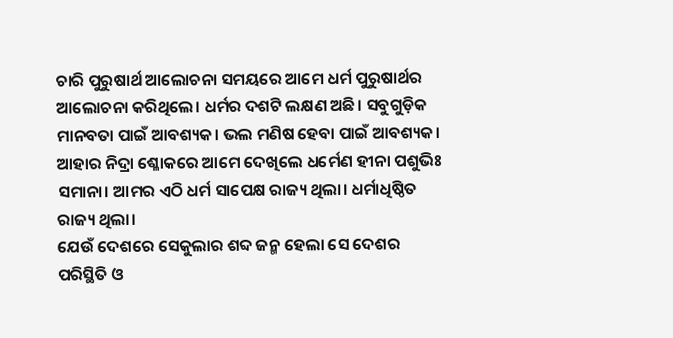ଚାରି ପୁରୁଷାର୍ଥ ଆଲୋଚନା ସମୟରେ ଆମେ ଧର୍ମ ପୁରୁଷାର୍ଥର ଆଲୋଚନା କରିଥିଲେ। ଧର୍ମର ଦଶଟି ଲକ୍ଷଣ ଅଛି। ସବୁଗୁଡ଼ିକ ମାନବତା ପାଇଁ ଆବଶ୍ୟକ। ଭଲ ମଣିଷ ହେବା ପାଇଁ ଆବଶ୍ୟକ। ଆହାର ନିଦ୍ରା ଶ୍ଳୋକରେ ଆମେ ଦେଖିଲେ ଧର୍ମେଣ ହୀନା ପଶୁଭିଃ ସମାନା। ଆମର ଏଠି ଧର୍ମ ସାପେକ୍ଷ ରାଜ୍ୟ ଥିଲା। ଧର୍ମାଧିଷ୍ଠିତ ରାଜ୍ୟ ଥିଲା।
ଯେଉଁ ଦେଶରେ ସେକୁଲାର ଶବ୍ଦ ଜନ୍ମ ହେଲା ସେ ଦେଶର ପରିସ୍ଥିତି ଓ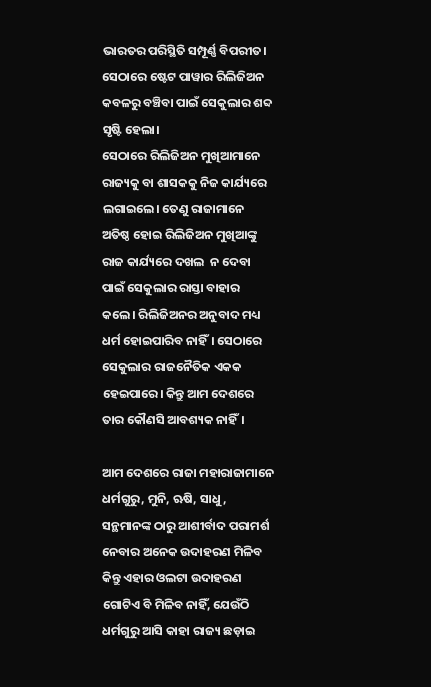ଭାରତର ପରିସ୍ଥିତି ସମ୍ପୂର୍ଣ୍ଣ ବିପରୀତ। ସେଠାରେ ଷ୍ଟେଟ ପାୱାର ରିଲିଜିଅନ କବଳରୁ ବଞ୍ଚିବା ପାଇଁ ସେକୁଲାର ଶବ୍ଦ ସୃଷ୍ଟି ହେଲା।
ସେଠାରେ ରିଲିଜିଅନ ମୁଖିଆମାନେ ରାଜ୍ୟକୁ ବା ଶାସକକୁ ନିଜ କାର୍ଯ୍ୟରେ ଲଗାଇଲେ। ତେଣୁ ରାଜାମାନେ ଅତିଷ୍ଠ ହୋଇ ରିଲିଜିଅନ ମୁଖିଆଙ୍କୁ ରାଜ କାର୍ଯ୍ୟରେ ଦଖଲ  ନ ଦେବା ପାଇଁ ସେକୁଲାର ରାସ୍ତା ବାହାର କଲେ। ରିଲିଜିଅନର ଅନୁବାଦ ମଧ୍ୟ ଧର୍ମ ହୋଇପାରିବ ନାହିଁ। ସେଠାରେ ସେକୁଲାର ରାଜନୈତିକ ଏକକ ହେଇପାରେ। କିନ୍ତୁ ଆମ ଦେଶରେ ତାର କୌଣସି ଆବଶ୍ୟକ ନାହିଁ।

ଆମ ଦେଶରେ ରାଜା ମହାରାଜାମାନେ ଧର୍ମଗୁରୁ, ମୁନି, ଋଷି, ସାଧୁ, ସନ୍ଥମାନଙ୍କ ଠାରୁ ଆଶୀର୍ବାଦ ପରାମର୍ଶ ନେବାର ଅନେକ ଉଦାହରଣ ମିଳିବ କିନ୍ତୁ ଏହାର ଓଲଟା ଉଦାହରଣ ଗୋଟିଏ ବି ମିଳିବ ନାହିଁ, ଯେଉଁଠି ଧର୍ମଗୁରୁ ଆସି କାହା ରାଜ୍ୟ ଛଡ଼ାଇ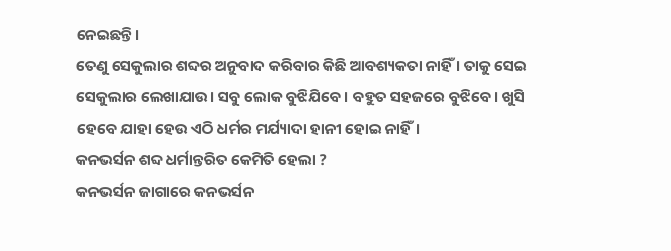ନେଇଛନ୍ତି।
ତେଣୁ ସେକୁଲାର ଶବ୍ଦର ଅନୁବାଦ କରିବାର କିଛି ଆବଶ୍ୟକତା ନାହିଁ । ତାକୁ ସେଇ ସେକୁଲାର ଲେଖାଯାଉ। ସବୁ ଲୋକ ବୁଝିଯିବେ। ବହୁତ ସହଜରେ ବୁଝିବେ। ଖୁସି ହେବେ ଯାହା ହେଉ ଏଠି ଧର୍ମର ମର୍ଯ୍ୟାଦା ହାନୀ ହୋଇ ନାହିଁ।
କନଭର୍ସନ ଶବ୍ଦ ଧର୍ମାନ୍ତରିତ କେମିତି ହେଲା ?
କନଭର୍ସନ ଜାଗାରେ କନଭର୍ସନ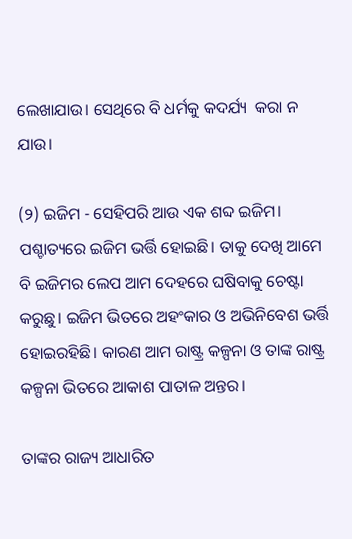ଲେଖାଯାଉ। ସେଥିରେ ବି ଧର୍ମକୁ କଦର୍ଯ୍ୟ  କରା ନ ଯାଉ।

(୨) ଇଜିମ - ସେହିପରି ଆଉ ଏକ ଶବ୍ଦ ଇଜିମ। ପଶ୍ଚାତ୍ୟରେ ଇଜିମ ଭର୍ତ୍ତି ହୋଇଛି। ତାକୁ ଦେଖି ଆମେ ବି ଇଜିମର ଲେପ ଆମ ଦେହରେ ଘଷିବାକୁ ଚେଷ୍ଟା କରୁଛୁ। ଇଜିମ ଭିତରେ ଅହଂକାର ଓ ଅଭିନିବେଶ ଭର୍ତ୍ତି ହୋଇରହିଛି। କାରଣ ଆମ ରାଷ୍ଟ୍ର କଳ୍ପନା ଓ ତାଙ୍କ ରାଷ୍ଟ୍ର କଳ୍ପନା ଭିତରେ ଆକାଶ ପାତାଳ ଅନ୍ତର।

ତାଙ୍କର ରାଜ୍ୟ ଆଧାରିତ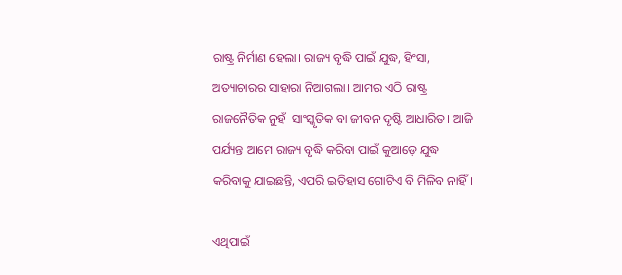ରାଷ୍ଟ୍ର ନିର୍ମାଣ ହେଲା। ରାଜ୍ୟ ବୃଦ୍ଧି ପାଇଁ ଯୁଦ୍ଧ, ହିଂସା, ଅତ୍ୟାଚାରର ସାହାରା ନିଆଗଲା। ଆମର ଏଠି ରାଷ୍ଟ୍ର ରାଜନୈତିକ ନୁହଁ  ସାଂସ୍କୃତିକ ବା ଜୀବନ ଦୃଷ୍ଟି ଆଧାରିତ। ଆଜି ପର୍ଯ୍ୟନ୍ତ ଆମେ ରାଜ୍ୟ ବୃଦ୍ଧି କରିବା ପାଇଁ କୁଆଡ଼େ ଯୁଦ୍ଧ କରିବାକୁ ଯାଇଛନ୍ତି, ଏପରି ଇତିହାସ ଗୋଟିଏ ବି ମିଳିବ ନାହିଁ।

ଏଥିପାଇଁ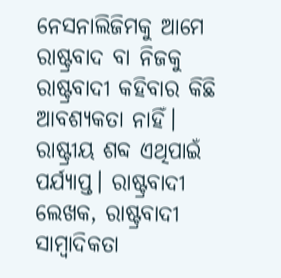ନେସନାଲିଜିମକୁ ଆମେ ରାଷ୍ଟ୍ରବାଦ ବା ନିଜକୁ ରାଷ୍ଟ୍ରବାଦୀ କହିବାର କିଛି ଆବଶ୍ୟକତା ନାହିଁ। ରାଷ୍ଟ୍ରୀୟ ଶବ୍ଦ ଏଥିପାଇଁ ପର୍ଯ୍ୟାପ୍ତ। ରାଷ୍ଟ୍ରବାଦୀ ଲେଖକ, ରାଷ୍ଟ୍ରବାଦୀ ସାମ୍ବାଦିକତା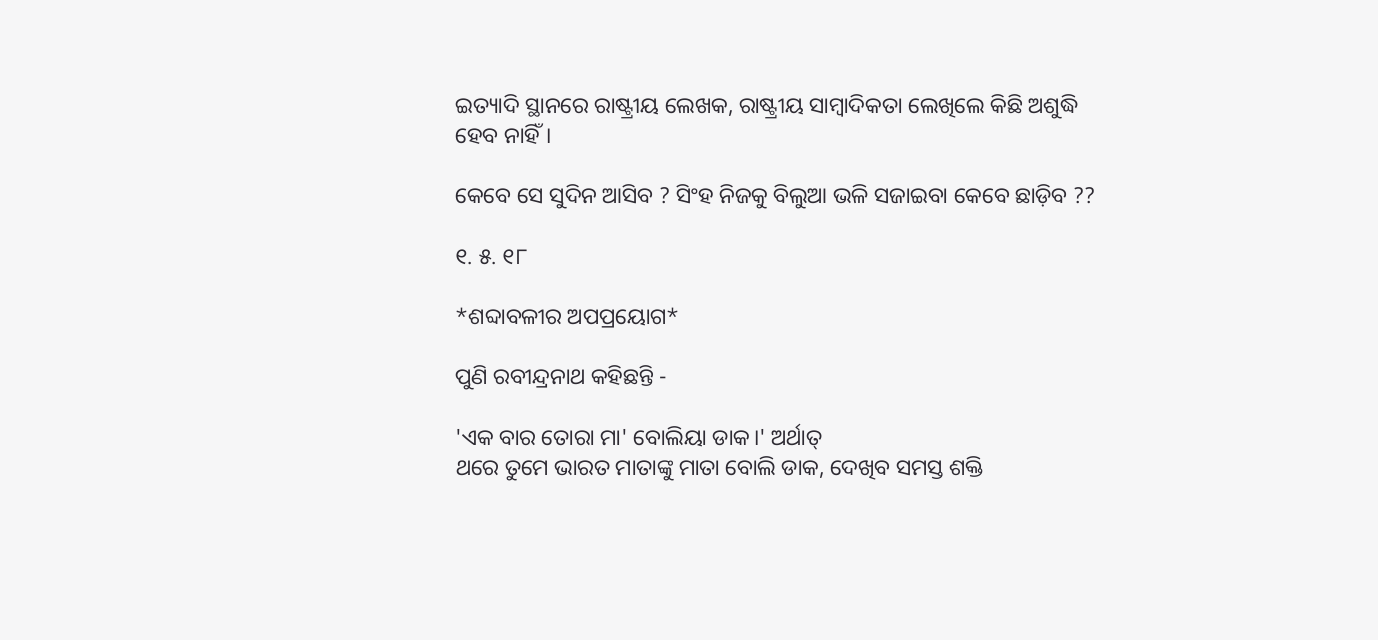ଇତ୍ୟାଦି ସ୍ଥାନରେ ରାଷ୍ଟ୍ରୀୟ ଲେଖକ, ରାଷ୍ଟ୍ରୀୟ ସାମ୍ବାଦିକତା ଲେଖିଲେ କିଛି ଅଶୁଦ୍ଧି ହେବ ନାହିଁ।

କେବେ ସେ ସୁଦିନ ଆସିବ ? ସିଂହ ନିଜକୁ ବିଲୁଆ ଭଳି ସଜାଇବା କେବେ ଛାଡ଼ିବ ??

୧. ୫. ୧୮

*ଶବ୍ଦାବଳୀର ଅପପ୍ରୟୋଗ*

ପୁଣି ରବୀନ୍ଦ୍ରନାଥ କହିଛନ୍ତି -

'ଏକ ବାର ତୋରା ମା' ବୋଲିୟା ଡାକ।' ଅର୍ଥାତ୍
ଥରେ ତୁମେ ଭାରତ ମାତାଙ୍କୁ ମାତା ବୋଲି ଡାକ, ଦେଖିବ ସମସ୍ତ ଶକ୍ତି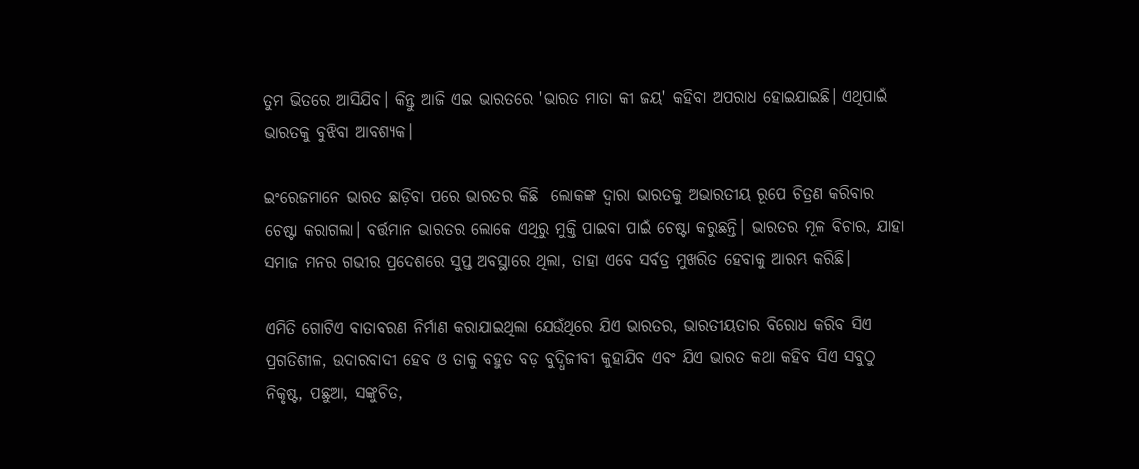ତୁମ ଭିତରେ ଆସିଯିବ। କିନ୍ତୁ ଆଜି ଏଇ ଭାରତରେ 'ଭାରତ ମାତା କୀ ଜୟ' କହିବା ଅପରାଧ ହୋଇଯାଇଛି। ଏଥିପାଇଁ ଭାରତକୁ ବୁଝିବା ଆବଶ୍ୟକ।

ଇଂରେଜମାନେ ଭାରତ ଛାଡ଼ିବା ପରେ ଭାରତର କିଛି  ଲୋକଙ୍କ ଦ୍ୱାରା ଭାରତକୁ ଅଭାରତୀୟ ରୂପେ ଚିତ୍ରଣ କରିବାର ଚେଷ୍ଟା କରାଗଲା। ବର୍ତ୍ତମାନ ଭାରତର ଲୋକେ ଏଥିରୁ ମୁକ୍ତି ପାଇବା ପାଇଁ ଚେଷ୍ଟା କରୁଛନ୍ତି। ଭାରତର ମୂଳ ବିଚାର, ଯାହା ସମାଜ ମନର ଗଭୀର ପ୍ରଦେଶରେ ସୁପ୍ତ ଅବସ୍ଥାରେ ଥିଲା, ତାହା ଏବେ ସର୍ବତ୍ର ମୁଖରିତ ହେବାକୁ ଆରମ୍ଭ କରିଛି।

ଏମିତି ଗୋଟିଏ ବାତାବରଣ ନିର୍ମାଣ କରାଯାଇଥିଲା ଯେଉଁଥିରେ ଯିଏ ଭାରତର, ଭାରତୀୟତାର ବିରୋଧ କରିବ ସିଏ ପ୍ରଗତିଶୀଳ, ଉଦାରବାଦୀ ହେବ ଓ ତାକୁ ବହୁତ ବଡ଼ ବୁଦ୍ଧିଜୀବୀ କୁହାଯିବ ଏବଂ ଯିଏ ଭାରତ କଥା କହିବ ସିଏ ସବୁଠୁ ନିକୃଷ୍ଟ, ପଛୁଆ, ସଙ୍କୁଚିତ,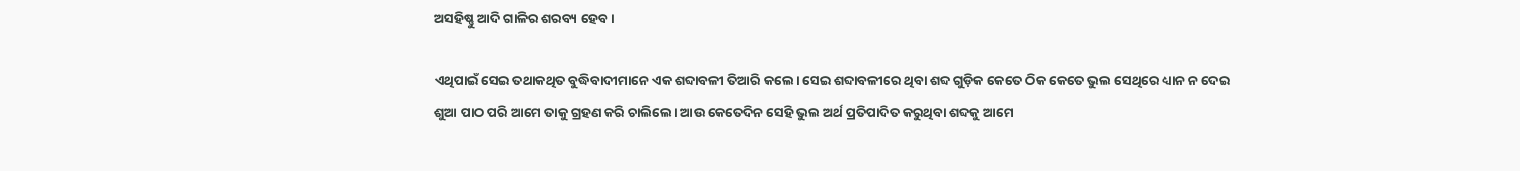ଅସହିଷ୍ଣୁ ଆଦି ଗାଳିର ଶରବ୍ୟ ହେବ।

ଏଥିପାଇଁ ସେଇ ତଥାକଥିତ ବୁଦ୍ଧିବାଦୀମାନେ ଏକ ଶବ୍ଦାବଳୀ ତିଆରି କଲେ। ସେଇ ଶବ୍ଦାବଳୀରେ ଥିବା ଶବ୍ଦ ଗୁଡ଼ିକ କେତେ ଠିକ କେତେ ଭୁଲ ସେଥିରେ ଧ୍ୟାନ ନ ଦେଇ ଶୁଆ ପାଠ ପରି ଆମେ ତାକୁ ଗ୍ରହଣ କରି ଚାଲିଲେ। ଆଉ କେତେଦିନ ସେହି ଭୁଲ ଅର୍ଥ ପ୍ରତିପାଦିତ କରୁଥିବା ଶବ୍ଦକୁ ଆମେ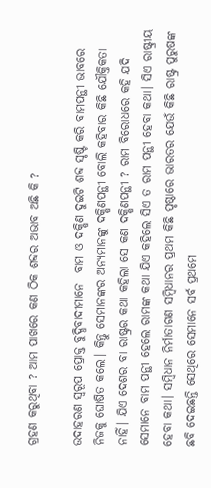ଗ୍ରହଣ କରୁଥିବା ? ଆମ ପାଖରେ କଣ ଠିକ ଶବ୍ଦର ଅଭାବ ଅଛି କି ?

ଉଦାହରଣ ସ୍ୱରୂପ ପ୍ରୋକ୍ତ ବୁଦ୍ଧିବାଦୀମାନେ  ବାମ ଓ ଦକ୍ଷିଣ ଦୁଇଟି ଶବ୍ଦ ସୃଷ୍ଟି କରି ବାମପନ୍ଥୀ ଭାବରେ ନିଜକୁ ଘୋଷିତ କଲେ। କିନ୍ତୁ ସେମାନଙ୍କର ଅନ୍ୟମାନଙ୍କୁ ଦକ୍ଷିଣପନ୍ଥୀ ବୋଲି କହିବାର କିଛି ଯୌକ୍ତିକତା ନାହିଁ। ଯିଏ ଦେଶର ବା ରାଷ୍ଟ୍ରର କଥା କହିଲା ସେ କଣ ଦକ୍ଷିଣପନ୍ଥୀ ? ରାମ ବିରୋଧରେ କହି ଯଦି ସେମାନେ ବାମ ପନ୍ଥୀ ହେଲେ ରାମଙ୍କ କଥା ଯିଏ କହିଲେ ସିଏ ତ ରାମ ପନ୍ଥୀ ହେବା କଥା। ସିଏ ରାଷ୍ଟ୍ରୀୟ ହେବା କଥା। ସମ୍ବିଧାନ ନିର୍ମାତାଗଣ ସମ୍ବିଧାନର ପ୍ରଥମ କିଛି ପୃଷ୍ଠାରେ ଭାରତର ଯେଉଁ କିଛି ରାଷ୍ଟ୍ର ପୁରୁଷଙ୍କ ଛବି ଦେଇଛନ୍ତି ସେଥିରେ ସେମାନେ ସର୍ବ ପ୍ରଥମେ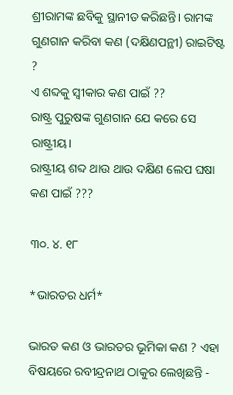ଶ୍ରୀରାମଙ୍କ ଛବିକୁ ସ୍ଥାନୀତ କରିଛନ୍ତି। ରାମଙ୍କ ଗୁଣଗାନ କରିବା କଣ (ଦକ୍ଷିଣପନ୍ଥୀ) ରାଇଟିଷ୍ଟ ?
ଏ ଶବ୍ଦକୁ ସ୍ୱୀକାର କଣ ପାଇଁ ??
ରାଷ୍ଟ୍ର ପୁରୁଷଙ୍କ ଗୁଣଗାନ ଯେ କରେ ସେ ରାଷ୍ଟ୍ରୀୟ।
ରାଷ୍ଟ୍ରୀୟ ଶବ୍ଦ ଥାଉ ଥାଉ ଦକ୍ଷିଣ ଲେପ ଘଷା କଣ ପାଇଁ ???

୩୦. ୪. ୧୮

*ଭାରତର ଧର୍ମ*

ଭାରତ କଣ ଓ ଭାରତର ଭୂମିକା କଣ ? ଏହା ବିଷୟରେ ରବୀନ୍ଦ୍ରନାଥ ଠାକୁର ଲେଖିଛନ୍ତି -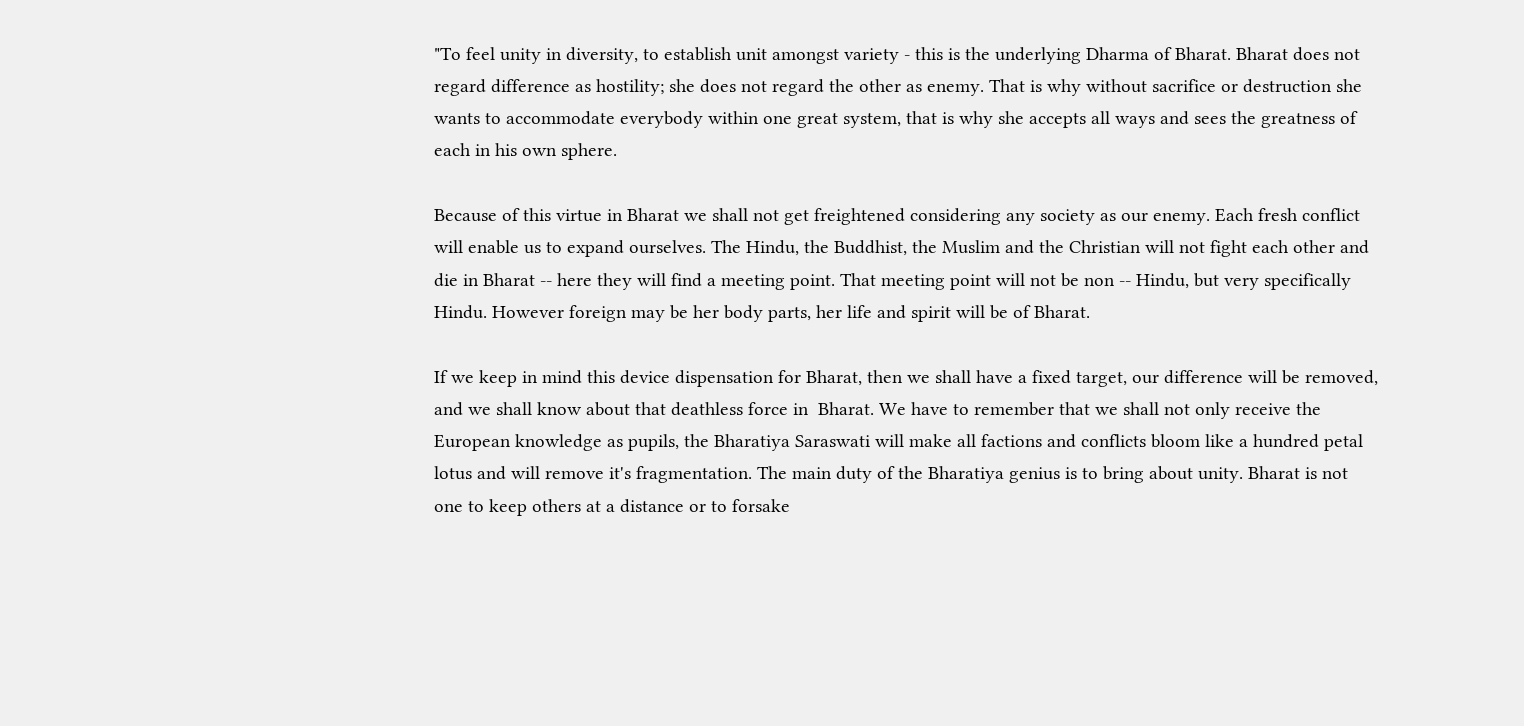"To feel unity in diversity, to establish unit amongst variety - this is the underlying Dharma of Bharat. Bharat does not regard difference as hostility; she does not regard the other as enemy. That is why without sacrifice or destruction she wants to accommodate everybody within one great system, that is why she accepts all ways and sees the greatness of each in his own sphere.

Because of this virtue in Bharat we shall not get freightened considering any society as our enemy. Each fresh conflict will enable us to expand ourselves. The Hindu, the Buddhist, the Muslim and the Christian will not fight each other and die in Bharat -- here they will find a meeting point. That meeting point will not be non -- Hindu, but very specifically Hindu. However foreign may be her body parts, her life and spirit will be of Bharat.

If we keep in mind this device dispensation for Bharat, then we shall have a fixed target, our difference will be removed, and we shall know about that deathless force in  Bharat. We have to remember that we shall not only receive the European knowledge as pupils, the Bharatiya Saraswati will make all factions and conflicts bloom like a hundred petal lotus and will remove it's fragmentation. The main duty of the Bharatiya genius is to bring about unity. Bharat is not one to keep others at a distance or to forsake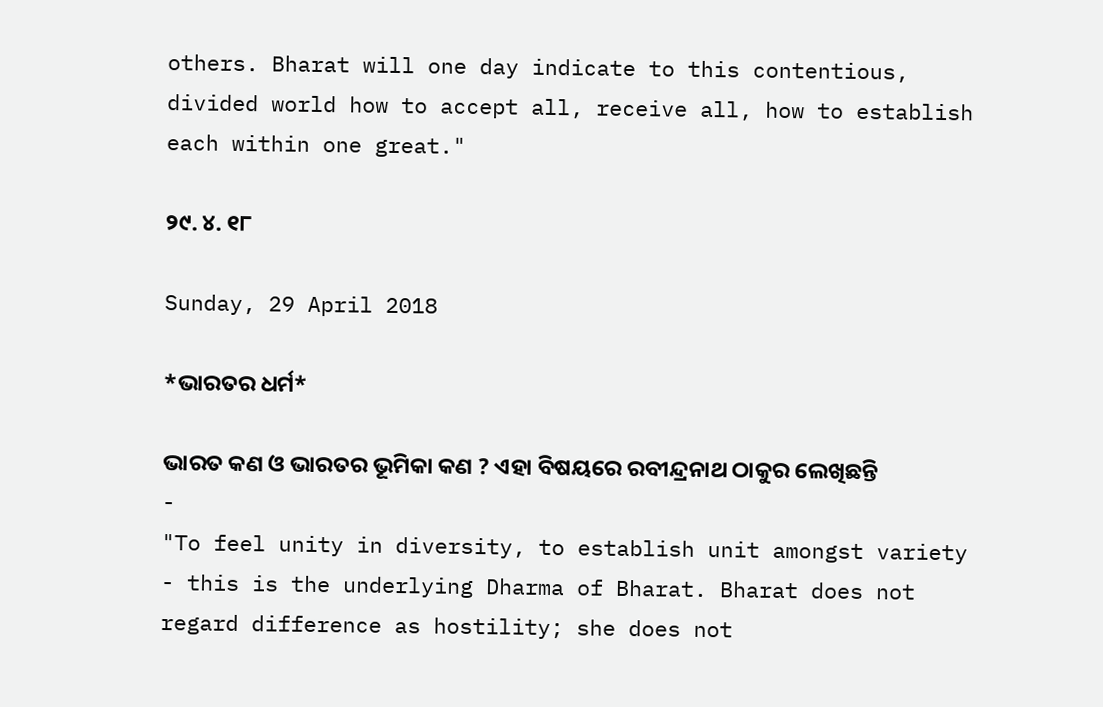others. Bharat will one day indicate to this contentious, divided world how to accept all, receive all, how to establish each within one great."

୨୯. ୪. ୧୮

Sunday, 29 April 2018

*ଭାରତର ଧର୍ମ*

ଭାରତ କଣ ଓ ଭାରତର ଭୂମିକା କଣ ? ଏହା ବିଷୟରେ ରବୀନ୍ଦ୍ରନାଥ ଠାକୁର ଲେଖିଛନ୍ତି -
"To feel unity in diversity, to establish unit amongst variety - this is the underlying Dharma of Bharat. Bharat does not regard difference as hostility; she does not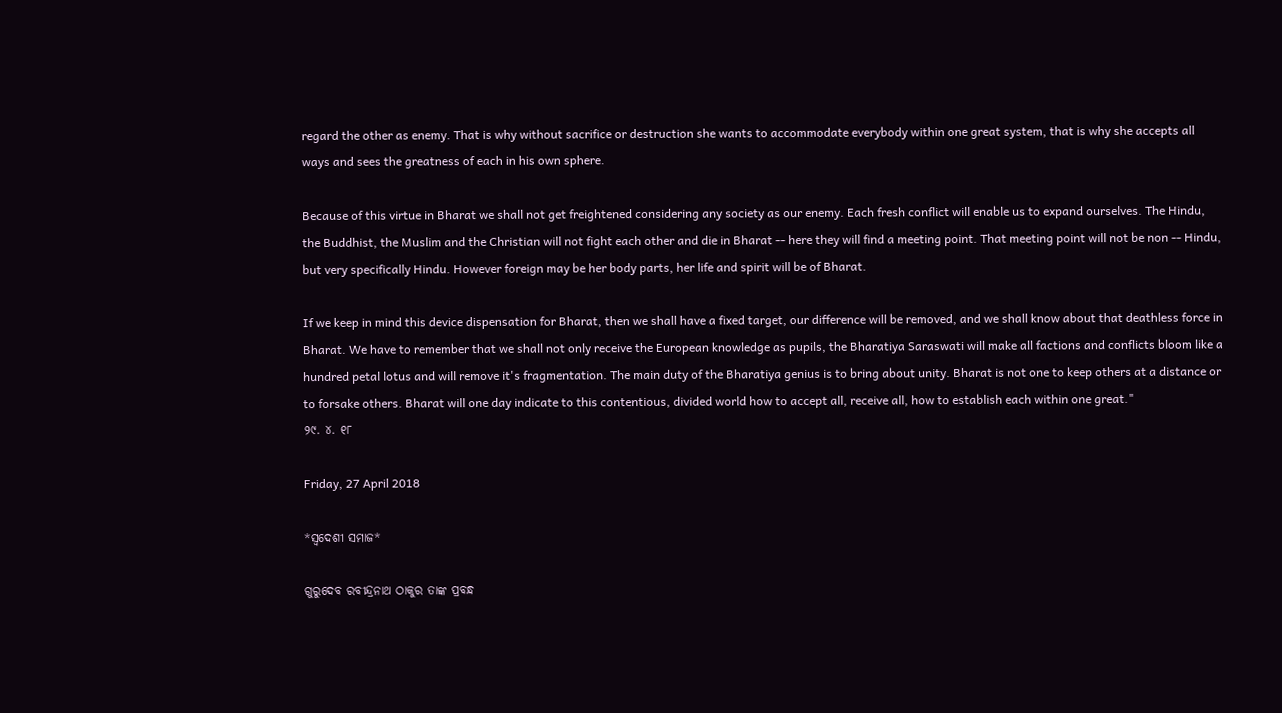regard the other as enemy. That is why without sacrifice or destruction she wants to accommodate everybody within one great system, that is why she accepts all ways and sees the greatness of each in his own sphere.

Because of this virtue in Bharat we shall not get freightened considering any society as our enemy. Each fresh conflict will enable us to expand ourselves. The Hindu, the Buddhist, the Muslim and the Christian will not fight each other and die in Bharat -- here they will find a meeting point. That meeting point will not be non -- Hindu, but very specifically Hindu. However foreign may be her body parts, her life and spirit will be of Bharat.

If we keep in mind this device dispensation for Bharat, then we shall have a fixed target, our difference will be removed, and we shall know about that deathless force in  Bharat. We have to remember that we shall not only receive the European knowledge as pupils, the Bharatiya Saraswati will make all factions and conflicts bloom like a hundred petal lotus and will remove it's fragmentation. The main duty of the Bharatiya genius is to bring about unity. Bharat is not one to keep others at a distance or to forsake others. Bharat will one day indicate to this contentious, divided world how to accept all, receive all, how to establish each within one great."
୨୯. ୪. ୧୮

Friday, 27 April 2018

*ସ୍ବଦେଶୀ ସମାଜ*

ଗୁରୁଦେବ ରବୀନ୍ଦ୍ରନାଥ ଠାକୁର ତାଙ୍କ ପ୍ରବନ୍ଧ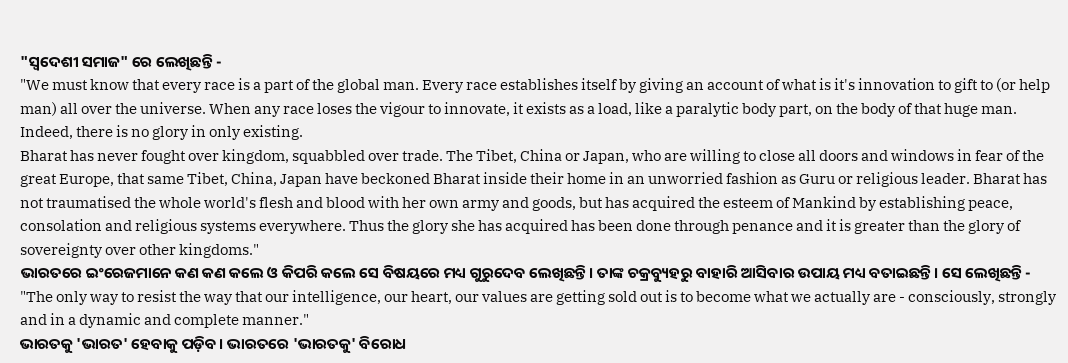"ସ୍ବଦେଶୀ ସମାଜ" ରେ ଲେଖିଛନ୍ତି -
"We must know that every race is a part of the global man. Every race establishes itself by giving an account of what is it's innovation to gift to (or help man) all over the universe. When any race loses the vigour to innovate, it exists as a load, like a paralytic body part, on the body of that huge man. Indeed, there is no glory in only existing.
Bharat has never fought over kingdom, squabbled over trade. The Tibet, China or Japan, who are willing to close all doors and windows in fear of the great Europe, that same Tibet, China, Japan have beckoned Bharat inside their home in an unworried fashion as Guru or religious leader. Bharat has not traumatised the whole world's flesh and blood with her own army and goods, but has acquired the esteem of Mankind by establishing peace, consolation and religious systems everywhere. Thus the glory she has acquired has been done through penance and it is greater than the glory of sovereignty over other kingdoms."
ଭାରତରେ ଇଂରେଜମାନେ କଣ କଣ କଲେ ଓ କିପରି କଲେ ସେ ବିଷୟରେ ମଧ୍ୟ ଗୁରୁଦେବ ଲେଖିଛନ୍ତି। ତାଙ୍କ ଚକ୍ରବ୍ୟୁହରୁ ବାହାରି ଆସିବାର ଉପାୟ ମଧ୍ୟ ବତାଇଛନ୍ତି। ସେ ଲେଖିଛନ୍ତି -
"The only way to resist the way that our intelligence, our heart, our values are getting sold out is to become what we actually are - consciously, strongly and in a dynamic and complete manner."
ଭାରତକୁ 'ଭାରତ' ହେବାକୁ ପଡ଼ିବ। ଭାରତରେ 'ଭାରତକୁ' ବିରୋଧ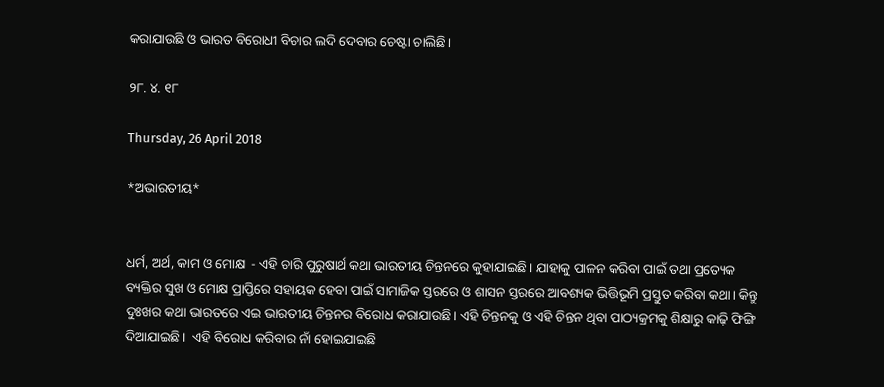କରାଯାଉଛି ଓ ଭାରତ ବିରୋଧୀ ବିଚାର ଲଦି ଦେବାର ଚେଷ୍ଟା ଚାଲିଛି।

୨୮. ୪. ୧୮

Thursday, 26 April 2018

*ଅଭାରତୀୟ*


ଧର୍ମ, ଅର୍ଥ, କାମ ଓ ମୋକ୍ଷ  - ଏହି ଚାରି ପୁରୁଷାର୍ଥ କଥା ଭାରତୀୟ ଚିନ୍ତନରେ କୁହାଯାଇଛି। ଯାହାକୁ ପାଳନ କରିବା ପାଇଁ ତଥା ପ୍ରତ୍ୟେକ ବ୍ୟକ୍ତିର ସୁଖ ଓ ମୋକ୍ଷ ପ୍ରାପ୍ତିରେ ସହାୟକ ହେବା ପାଇଁ ସାମାଜିକ ସ୍ତରରେ ଓ ଶାସନ ସ୍ତରରେ ଆବଶ୍ୟକ ଭିତ୍ତିଭୂମି ପ୍ରସ୍ତୁତ କରିବା କଥା। କିନ୍ତୁ ଦୁଃଖର କଥା ଭାରତରେ ଏଇ ଭାରତୀୟ ଚିନ୍ତନର ବିରୋଧ କରାଯାଉଛି। ଏହି ଚିନ୍ତନକୁ ଓ ଏହି ଚିନ୍ତନ ଥିବା ପାଠ୍ୟକ୍ରମକୁ ଶିକ୍ଷାରୁ କାଢ଼ି ଫିଙ୍ଗି ଦିଆଯାଇଛି।  ଏହି ବିରୋଧ କରିବାର ନାଁ ହୋଇଯାଇଛି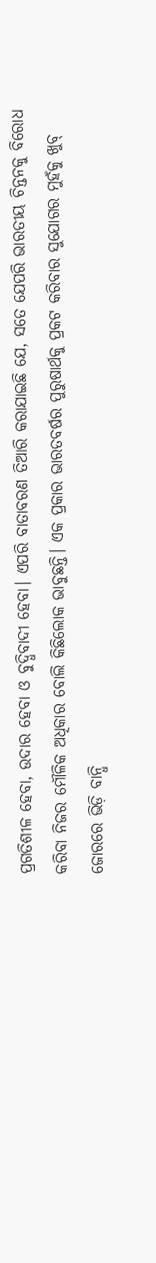ପ୍ରଗତିଶୀଳ ହେବା, ଉଦାର ହେବା ଓ ବୁଦ୍ଧିବାଦୀ ହେବା। ଏପରି ବାତାବରଣ ତିଆରି କରାଯାଇଛି ଯେ, ସତେ ଯେପରି ଭାରତୀୟ ଚିନ୍ତନକୁ ବିରୋଧ କରିବା ନିଜର ମୌଳିକ ଅଧିକାର ବୋଲି କିଛିଲୋକ ଭାବୁଛନ୍ତି। ଏକ ପ୍ରକାର ଭାରତବର୍ଷର ପୁରୁଷାର୍ଥକୁ ପ୍ରକଟ କରିବାର ସୁଯୋଗର ମୁହଁକୁ ଖୁବ୍ ଜୋରରେ ଭିଡ଼ି ବାନ୍ଧି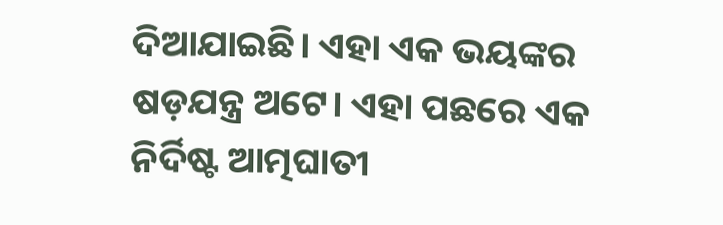ଦିଆଯାଇଛି। ଏହା ଏକ ଭୟଙ୍କର ଷଡ଼ଯନ୍ତ୍ର ଅଟେ। ଏହା ପଛରେ ଏକ ନିର୍ଦିଷ୍ଟ ଆତ୍ମଘାତୀ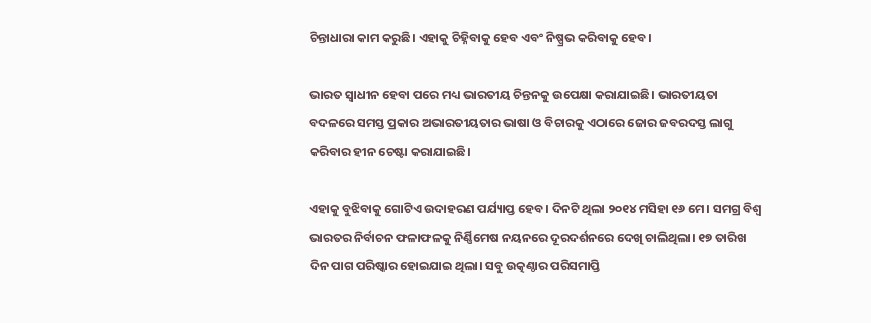ଚିନ୍ତାଧାରା କାମ କରୁଛି। ଏହାକୁ ଚିହ୍ନିବାକୁ ହେବ ଏବଂ ନିଷ୍ପ୍ରଭ କରିବାକୁ ହେବ।

ଭାରତ ସ୍ୱାଧୀନ ହେବା ପରେ ମଧ୍ୟ ଭାରତୀୟ ଚିନ୍ତନକୁ ଉପେକ୍ଷା କରାଯାଇଛି। ଭାରତୀୟତା ବଦଳରେ ସମସ୍ତ ପ୍ରକାର ଅଭାରତୀୟତାର ଭାଷା ଓ ବିଚାରକୁ ଏଠାରେ ଜୋର ଜବରଦସ୍ତ ଲାଗୁ କରିବାର ହୀନ ଚେଷ୍ଟା କରାଯାଇଛି।

ଏହାକୁ ବୁଝିବାକୁ ଗୋଟିଏ ଉଦାହରଣ ପର୍ଯ୍ୟାପ୍ତ ହେବ। ଦିନଟି ଥିଲା ୨୦୧୪ ମସିହା ୧୬ ମେ। ସମଗ୍ର ବିଶ୍ୱ ଭାରତର ନିର୍ବାଚନ ଫଳାଫଳକୁ ନିର୍ଣ୍ଣିମେଷ ନୟନରେ ଦୂରଦର୍ଶନରେ ଦେଖି ଚାଲିଥିଲା। ୧୭ ତାରିଖ ଦିନ ପାଗ ପରିଷ୍କାର ହୋଇଯାଇ ଥିଲା। ସବୁ ଉତ୍କଣ୍ଠାର ପରିସମାପ୍ତି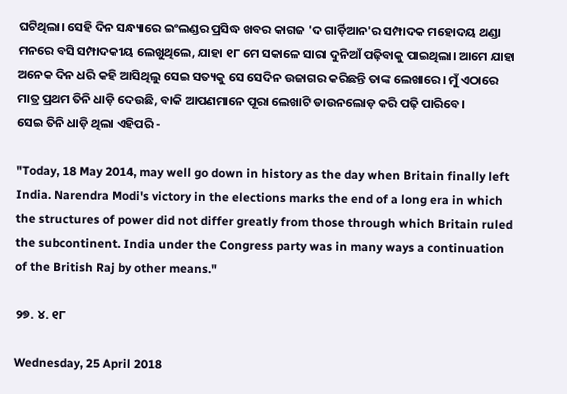ଘଟିଥିଲା। ସେହି ଦିନ ସନ୍ଧ୍ୟାରେ ଇଂଲଣ୍ଡର ପ୍ରସିଦ୍ଧ ଖବର କାଗଜ 'ଦ ଗାର୍ଡ଼ିଆନ'ର ସମ୍ପାଦକ ମହୋଦୟ ଥଣ୍ଡା ମନରେ ବସି ସମ୍ପାଦକୀୟ ଲେଖୁଥିଲେ, ଯାହା ୧୮ ମେ ସକାଳେ ସାରା ଦୁନିଆଁ ପଢ଼ିବାକୁ ପାଇଥିଲା। ଆମେ ଯାହା ଅନେକ ଦିନ ଧରି କହି ଆସିଥିଲୁ ସେଇ ସତ୍ୟକୁ ସେ ସେଦିନ ଉଜାଗର କରିଛନ୍ତି ତାଙ୍କ ଲେଖାରେ। ମୁଁ ଏଠାରେ ମାତ୍ର ପ୍ରଥମ ତିନି ଧାଡ଼ି ଦେଉଛି, ବାକି ଆପଣମାନେ ପୂରା ଲେଖାଟି ଡାଉନଲୋଡ଼ କରି ପଢ଼ି ପାରିବେ।
ସେଇ ତିନି ଧାଡ଼ି ଥିଲା ଏହିପରି -

"Today, 18 May 2014, may well go down in history as the day when Britain finally left India. Narendra Modi's victory in the elections marks the end of a long era in which the structures of power did not differ greatly from those through which Britain ruled the subcontinent. India under the Congress party was in many ways a continuation of the British Raj by other means."

୨୭. ୪. ୧୮

Wednesday, 25 April 2018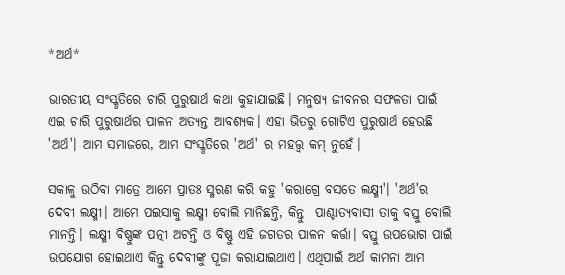*ଅର୍ଥ*

ଭାରତୀୟ ସଂସ୍କୃତିରେ ଚାରି ପୁରୁଷାର୍ଥ କଥା କୁହାଯାଇଛି। ମନୁଷ୍ୟ ଜୀବନର ସଫଳତା ପାଇଁ ଏଇ ଚାରି ପୁରୁଷାର୍ଥର ପାଳନ ଅତ୍ୟନ୍ତ ଆବଶ୍ୟକ। ଏହା ଭିତରୁ ଗୋଟିଏ ପୁରୁଷାର୍ଥ ହେଉଛି 'ଅର୍ଥ'। ଆମ ସମାଜରେ, ଆମ ସଂସ୍କୃତିରେ 'ଅର୍ଥ' ର ମହତ୍ତ୍ୱ କମ୍ ନୁହେଁ।

ସକାଳୁ ଉଠିବା ମାତ୍ରେ ଆମେ ପ୍ରାତଃ ସ୍ମରଣ କରି କହୁ 'କରାଗ୍ରେ ବସତେ ଲକ୍ଷ୍ମୀ'। 'ଅର୍ଥ'ର ଦେବୀ ଲକ୍ଷ୍ମୀ। ଆମେ ପଇସାକୁ ଲକ୍ଷ୍ମୀ ବୋଲି ମାନିଛନ୍ତି, କିନ୍ତୁ  ପାଶ୍ଚାତ୍ୟବାସୀ ତାକୁ ବସ୍ତୁ ବୋଲି ମାନନ୍ତି। ଲକ୍ଷ୍ମୀ ବିଷ୍ଣୁଙ୍କ ପତ୍ନୀ ଅଟନ୍ତି ଓ ବିଷ୍ଣୁ ଏହି ଜଗତର ପାଳନ କର୍ତ୍ତା। ବସ୍ତୁ ଉପଭୋଗ ପାଇଁ ଉପଯୋଗ ହୋଇଥାଏ କିନ୍ତୁ ଦେବୀଙ୍କୁ ପୂଜା କରାଯାଇଥାଏ। ଏଥିପାଇଁ ଅର୍ଥ କାମନା ଆମ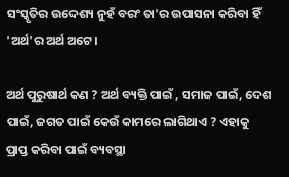ସଂସ୍କୃତିର ଉଦ୍ଦେଶ୍ୟ ନୁହଁ ବରଂ ତା'ର ଉପାସନା କରିବା ହିଁ 'ଅର୍ଥ'ର ଅର୍ଥ ଅଟେ।

ଅର୍ଥ ପୁରୁଷାର୍ଥ କଣ ? ଅର୍ଥ ବ୍ୟକ୍ତି ପାଇଁ , ସମାଜ ପାଇଁ, ଦେଶ ପାଇଁ, ଜଗତ ପାଇଁ କେଉଁ କାମରେ ଲାଗିଥାଏ ? ଏହାକୁ ପ୍ରାପ୍ତ କରିବା ପାଇଁ ବ୍ୟବସ୍ଥା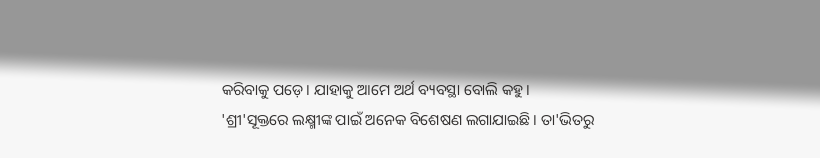କରିବାକୁ ପଡ଼େ। ଯାହାକୁ ଆମେ ଅର୍ଥ ବ୍ୟବସ୍ଥା ବୋଲି କହୁ।
'ଶ୍ରୀ'ସୂକ୍ତରେ ଲକ୍ଷ୍ମୀଙ୍କ ପାଇଁ ଅନେକ ବିଶେଷଣ ଲଗାଯାଇଛି। ତା'ଭିତରୁ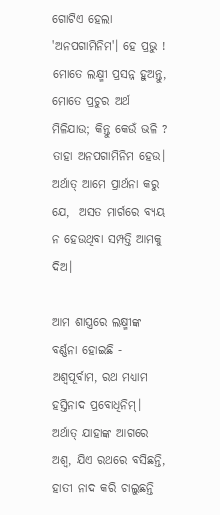ଗୋଟିଏ ହେଲା 'ଅନପଗାମିନିମ'। ହେ ପ୍ରଭୁ ! ମୋତେ ଲକ୍ଷ୍ମୀ ପ୍ରସନ୍ନ ହୁଅନ୍ତୁ, ମୋତେ ପ୍ରଚୁର ଅର୍ଥ ମିଳିଯାଉ; କିନ୍ତୁ କେଉଁ ଭଳି ? ତାହା ଅନପଗାମିନିମ ହେଉ। ଅର୍ଥାତ୍ ଆମେ ପ୍ରାର୍ଥନା କରୁ ଯେ,  ଅସତ ମାର୍ଗରେ ବ୍ୟୟ ନ ହେଉଥିବା ସମ୍ପତ୍ତି ଆମକୁ ଦିଅ।

ଆମ ଶାସ୍ତ୍ରରେ ଲକ୍ଷ୍ମୀଙ୍କ ବର୍ଣ୍ଣନା ହୋଇଛି -
ଅଶ୍ୱପୂର୍ବାମ, ରଥ ମଧ୍ୟାମ ହସ୍ତିନାଦ ପ୍ରବୋଧିନିମ୍।
ଅର୍ଥାତ୍ ଯାହାଙ୍କ ଆଗରେ ଅଶ୍ୱ, ଯିଏ ରଥରେ ବସିଛନ୍ତି, ହାତୀ ନାଦ କରି ଚାଲୁଛନ୍ତି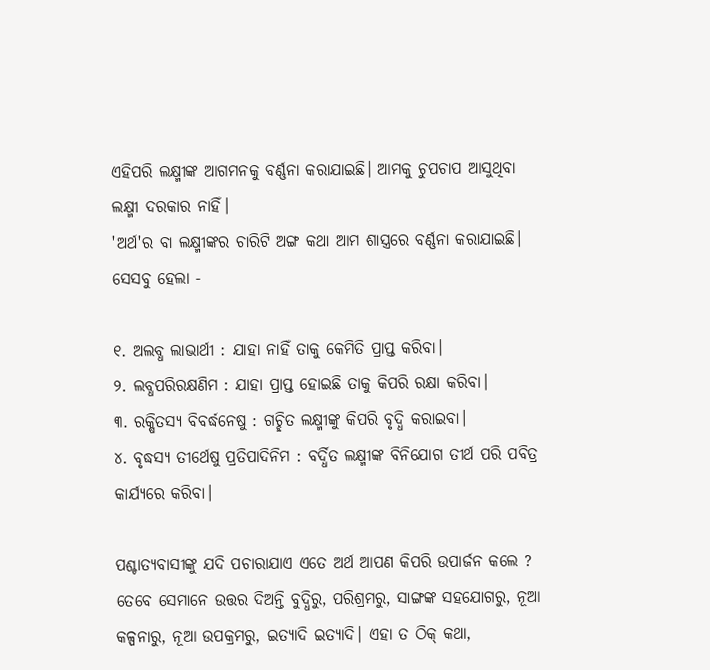ଏହିପରି ଲକ୍ଷ୍ମୀଙ୍କ ଆଗମନକୁ ବର୍ଣ୍ଣନା କରାଯାଇଛି। ଆମକୁ ଚୁପଚାପ ଆସୁଥିବା ଲକ୍ଷ୍ମୀ ଦରକାର ନାହିଁ।
'ଅର୍ଥ'ର ବା ଲକ୍ଷ୍ମୀଙ୍କର ଚାରିଟି ଅଙ୍ଗ କଥା ଆମ ଶାସ୍ତ୍ରରେ ବର୍ଣ୍ଣନା କରାଯାଇଛି। ସେସବୁ ହେଲା -

୧. ଅଲବ୍ଧ ଲାଭାର୍ଥୀ : ଯାହା ନାହିଁ ତାକୁ କେମିତି ପ୍ରାପ୍ତ କରିବା।
୨. ଲବ୍ଧପରିରକ୍ଷଣିମ : ଯାହା ପ୍ରାପ୍ତ ହୋଇଛି ତାକୁ କିପରି ରକ୍ଷା କରିବା।
୩. ରକ୍ଷିତସ୍ୟ ବିବର୍ଦ୍ଧନେଷୁ : ଗଚ୍ଛିତ ଲକ୍ଷ୍ମୀଙ୍କୁ କିପରି ବୃଦ୍ଧି କରାଇବା।
୪. ବୃଦ୍ଧସ୍ୟ ତୀର୍ଥେଷୁ ପ୍ରତିପାଦିନିମ : ବର୍ଦ୍ଧିତ ଲକ୍ଷ୍ମୀଙ୍କ ବିନିଯୋଗ ତୀର୍ଥ ପରି ପବିତ୍ର କାର୍ଯ୍ୟରେ କରିବା।

ପଶ୍ଚାତ୍ୟବାସୀଙ୍କୁ ଯଦି ପଚାରାଯାଏ ଏତେ ଅର୍ଥ ଆପଣ କିପରି ଉପାର୍ଜନ କଲେ ? ତେବେ ସେମାନେ ଉତ୍ତର ଦିଅନ୍ତି ବୁଦ୍ଧିରୁ, ପରିଶ୍ରମରୁ, ସାଙ୍ଗଙ୍କ ସହଯୋଗରୁ, ନୂଆ କଳ୍ପନାରୁ, ନୂଆ ଉପକ୍ରମରୁ, ଇତ୍ୟାଦି ଇତ୍ୟାଦି। ଏହା ତ ଠିକ୍ କଥା,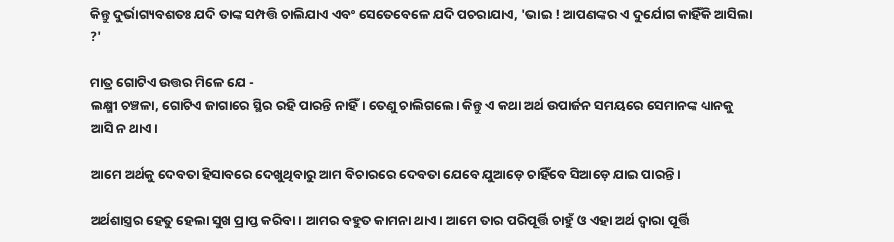କିନ୍ତୁ ଦୁର୍ଭାଗ୍ୟବଶତଃ ଯଦି ତାଙ୍କ ସମ୍ପତ୍ତି ଚାଲିଯାଏ ଏବଂ ସେତେବେଳେ ଯଦି ପଚରାଯାଏ, 'ଭାଇ ! ଆପଣଙ୍କର ଏ ଦୁର୍ଯୋଗ କାହିଁକି ଆସିଲା ?'

ମାତ୍ର ଗୋଟିଏ ଉତ୍ତର ମିଳେ ଯେ -
ଲକ୍ଷ୍ମୀ ଚଞ୍ଚଳା, ଗୋଟିଏ ଜାଗାରେ ସ୍ଥିର ରହି ପାରନ୍ତି ନାହିଁ। ତେଣୁ ଚାଲିଗଲେ। କିନ୍ତୁ ଏ କଥା ଅର୍ଥ ଉପାର୍ଜନ ସମୟରେ ସେମାନଙ୍କ ଧ୍ୟାନକୁ ଆସି ନ ଥାଏ।

ଆମେ ଅର୍ଥକୁ ଦେବତା ହିସାବରେ ଦେଖୁଥିବାରୁ ଆମ ବିଚାରରେ ଦେବତା ଯେବେ ଯୁଆଡ଼େ ଚାହିଁବେ ସିଆଡ଼େ ଯାଇ ପାରନ୍ତି।

ଅର୍ଥଶାସ୍ତ୍ରର ହେତୁ ହେଲା ସୁଖ ପ୍ରାପ୍ତ କରିବା। ଆମର ବହୁତ କାମନା ଥାଏ। ଆମେ ତାର ପରିପୂର୍ତ୍ତି ଚାହୁଁ ଓ ଏହା ଅର୍ଥ ଦ୍ୱାରା ପୂର୍ତ୍ତି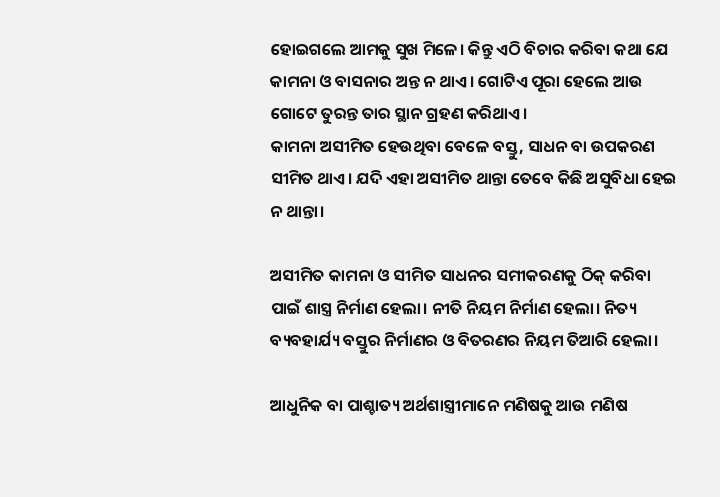ହୋଇଗଲେ ଆମକୁ ସୁଖ ମିଳେ। କିନ୍ତୁ ଏଠି ବିଚାର କରିବା କଥା ଯେ କାମନା ଓ ବାସନାର ଅନ୍ତ ନ ଥାଏ। ଗୋଟିଏ ପୂରା ହେଲେ ଆଉ ଗୋଟେ ତୁରନ୍ତ ତାର ସ୍ଥାନ ଗ୍ରହଣ କରିଥାଏ।
କାମନା ଅସୀମିତ ହେଉଥିବା ବେଳେ ବସ୍ତୁ, ସାଧନ ବା ଉପକରଣ ସୀମିତ ଥାଏ। ଯଦି ଏହା ଅସୀମିତ ଥାନ୍ତା ତେବେ କିଛି ଅସୁବିଧା ହେଇ ନ ଥାନ୍ତା।

ଅସୀମିତ କାମନା ଓ ସୀମିତ ସାଧନର ସମୀକରଣକୁ ଠିକ୍ କରିବା ପାଇଁ ଶାସ୍ତ୍ର ନିର୍ମାଣ ହେଲା। ନୀତି ନିୟମ ନିର୍ମାଣ ହେଲା। ନିତ୍ୟ ବ୍ୟବହାର୍ଯ୍ୟ ବସ୍ତୁର ନିର୍ମାଣର ଓ ବିତରଣର ନିୟମ ତିଆରି ହେଲା।

ଆଧୁନିକ ବା ପାଶ୍ଚାତ୍ୟ ଅର୍ଥଶାସ୍ତ୍ରୀମାନେ ମଣିଷକୁ ଆଉ ମଣିଷ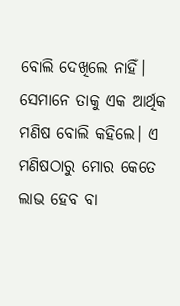ବୋଲି ଦେଖିଲେ ନାହିଁ। ସେମାନେ ତାକୁ ଏକ ଆର୍ଥିକ ମଣିଷ ବୋଲି କହିଲେ। ଏ ମଣିଷଠାରୁ ମୋର କେତେ ଲାଭ ହେବ ବା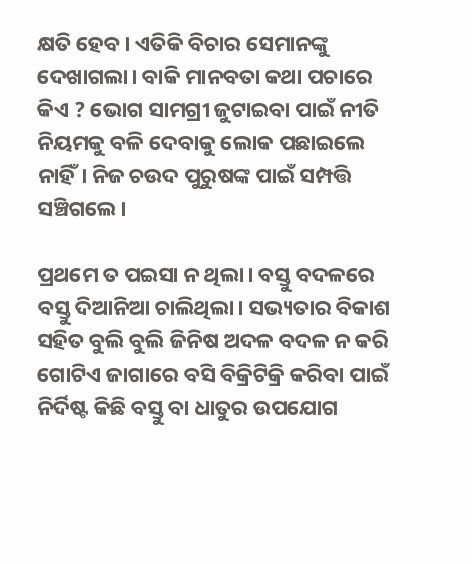କ୍ଷତି ହେବ। ଏତିକି ବିଚାର ସେମାନଙ୍କୁ ଦେଖାଗଲା। ବାକି ମାନବତା କଥା ପଚାରେ କିଏ ? ଭୋଗ ସାମଗ୍ରୀ ଜୁଟାଇବା ପାଇଁ ନୀତି ନିୟମକୁ ବଳି ଦେବାକୁ ଲୋକ ପଛାଇଲେ ନାହିଁ। ନିଜ ଚଉଦ ପୁରୁଷଙ୍କ ପାଇଁ ସମ୍ପତ୍ତି ସଞ୍ଚିଗଲେ।

ପ୍ରଥମେ ତ ପଇସା ନ ଥିଲା। ବସ୍ତୁ ବଦଳରେ ବସ୍ତୁ ଦିଆନିଆ ଚାଲିଥିଲା। ସଭ୍ୟତାର ବିକାଶ ସହିତ ବୁଲି ବୁଲି ଜିନିଷ ଅଦଳ ବଦଳ ନ କରି ଗୋଟିଏ ଜାଗାରେ ବସି ବିକ୍ରିଟିକ୍ରି କରିବା ପାଇଁ ନିର୍ଦିଷ୍ଟ କିଛି ବସ୍ତୁ ବା ଧାତୁର ଉପଯୋଗ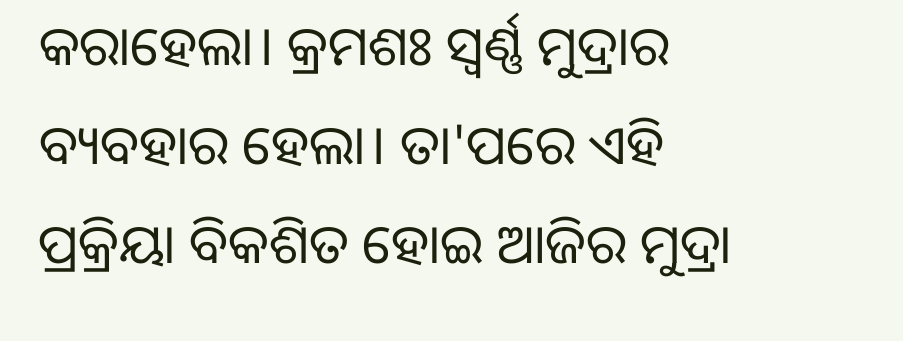କରାହେଲା। କ୍ରମଶଃ ସ୍ୱର୍ଣ୍ଣ ମୁଦ୍ରାର ବ୍ୟବହାର ହେଲା। ତା'ପରେ ଏହି ପ୍ରକ୍ରିୟା ବିକଶିତ ହୋଇ ଆଜିର ମୁଦ୍ରା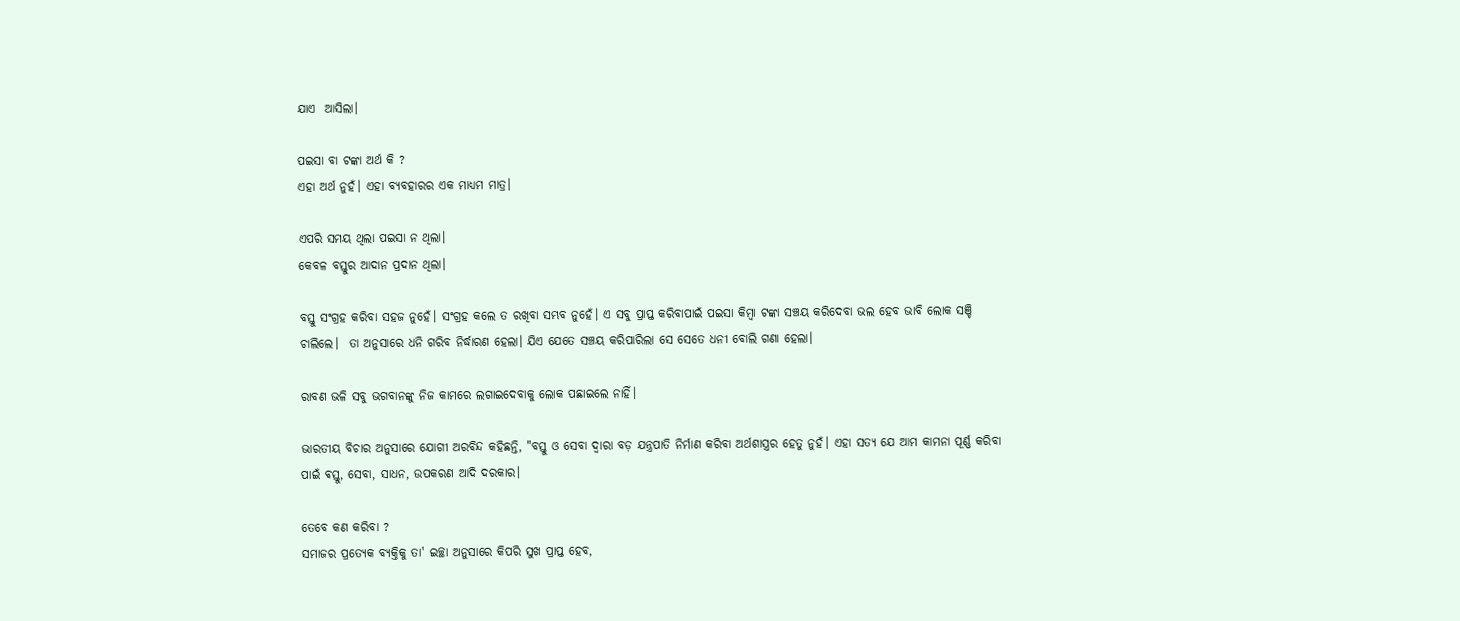ଯାଏ  ଆସିଲା।

ପଇସା ବା ଟଙ୍କା ଅର୍ଥ କି ?
ଏହା ଅର୍ଥ ନୁହଁ। ଏହା ବ୍ୟବହାରର ଏକ ମାଧ୍ୟମ ମାତ୍ର।

ଏପରି ସମୟ ଥିଲା ପଇସା ନ ଥିଲା।
କେବଳ ବସ୍ତୁର ଆଦାନ ପ୍ରଦାନ ଥିଲା।

ବସ୍ତୁ ସଂଗ୍ରହ କରିବା ସହଜ ନୁହେଁ। ସଂଗ୍ରହ କଲେ ତ ରଖିବା ସମ୍ଭବ ନୁହେଁ। ଏ ସବୁ ପ୍ରାପ୍ତ କରିବାପାଇଁ ପଇସା କିମ୍ବା ଟଙ୍କା ସଞ୍ଚୟ କରିଦେବା ଭଲ ହେବ ଭାବି ଲୋକ ସଞ୍ଚି ଚାଲିଲେ।  ତା ଅନୁସାରେ ଧନି ଗରିବ ନିର୍ଦ୍ଧାରଣ ହେଲା। ଯିଏ ଯେତେ ସଞ୍ଚୟ କରିପାରିଲା ସେ ସେତେ ଧନୀ ବୋଲି ଗଣା ହେଲା।

ରାବଣ ଭଳି ସବୁ ଭଗବାନଙ୍କୁ ନିଜ କାମରେ ଲଗାଇଦେବାକୁ ଲୋକ ପଛାଇଲେ ନାହିଁ।

ଭାରତୀୟ ବିଚାର ଅନୁସାରେ ଯୋଗୀ ଅରବିନ୍ଦ କହିଛନ୍ତି, "ବସ୍ତୁ ଓ ସେବା ଦ୍ୱାରା ବଡ଼ ଯନ୍ତ୍ରପାତି ନିର୍ମାଣ କରିବା ଅର୍ଥଶାସ୍ତ୍ରର ହେତୁ ନୁହଁ। ଏହା ସତ୍ୟ ଯେ ଆମ କାମନା ପୂର୍ଣ୍ଣ କରିବା ପାଇଁ ଵସ୍ତୁ, ସେବା, ସାଧନ, ଉପକରଣ ଆଦି ଦରକାର।

ତେବେ କଣ କରିବା ?
ସମାଜର ପ୍ରତ୍ୟେକ ବ୍ୟକ୍ତିକୁ ତା' ଇଚ୍ଛା ଅନୁସାରେ କିପରି ସୁଖ ପ୍ରାପ୍ତ ହେବ,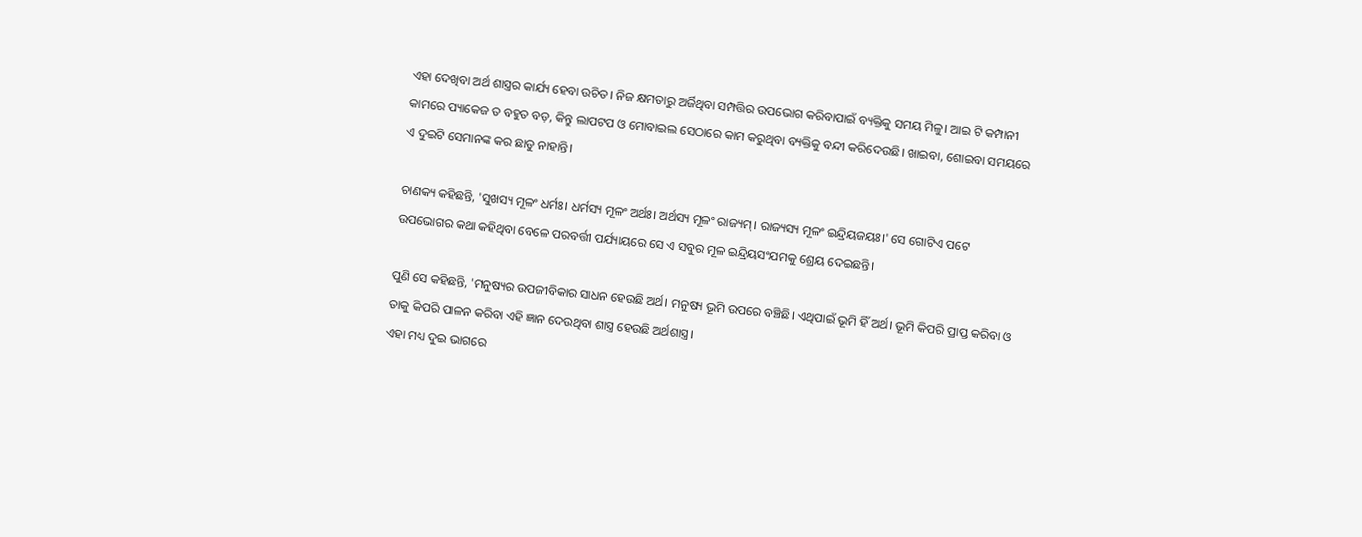ଏହା ଦେଖିବା ଅର୍ଥ ଶାସ୍ତ୍ରର କାର୍ଯ୍ୟ ହେବା ଉଚିତ। ନିଜ କ୍ଷମତାରୁ ଅର୍ଜିଥିବା ସମ୍ପତ୍ତିର ଉପଭୋଗ କରିବାପାଇଁ ବ୍ୟକ୍ତିକୁ ସମୟ ମିଳୁ। ଆଇ ଟି କମ୍ପାନୀ କାମରେ ପ୍ୟାକେଜ ତ ବହୁତ ବଡ଼, କିନ୍ତୁ ଲାପଟପ ଓ ମୋବାଇଲ ସେଠାରେ କାମ କରୁଥିବା ବ୍ୟକ୍ତିକୁ ବନ୍ଦୀ କରିଦେଉଛି। ଖାଇବା, ଶୋଇବା ସମୟରେ ଏ ଦୁଇଟି ସେମାନଙ୍କ କର ଛାଡୁ ନାହାନ୍ତି।

ଚାଣକ୍ୟ କହିଛନ୍ତି, 'ସୁଖସ୍ୟ ମୂଳଂ ଧର୍ମଃ। ଧର୍ମସ୍ୟ ମୂଳଂ ଅର୍ଥଃ। ଅର୍ଥସ୍ୟ ମୂଳଂ ରାଜ୍ୟମ୍। ରାଜ୍ୟସ୍ୟ ମୂଳଂ ଇନ୍ଦ୍ରିୟଜୟଃ।' ସେ ଗୋଟିଏ ପଟେ ଉପଭୋଗର କଥା କହିଥିବା ବେଳେ ପରବର୍ତ୍ତୀ ପର୍ଯ୍ୟାୟରେ ସେ ଏ ସବୁର ମୂଳ ଇନ୍ଦ୍ରିୟସଂଯମକୁ ଶ୍ରେୟ ଦେଇଛନ୍ତି।

ପୁଣି ସେ କହିଛନ୍ତି, 'ମନୁଷ୍ୟର ଉପଜୀବିକାର ସାଧନ ହେଉଛି ଅର୍ଥ। ମନୁଷ୍ୟ ଭୂମି ଉପରେ ବଞ୍ଚିଛି। ଏଥିପାଇଁ ଭୂମି ହିଁ ଅର୍ଥ। ଭୂମି କିପରି ପ୍ରାପ୍ତ କରିବା ଓ ତାକୁ କିପରି ପାଳନ କରିବା ଏହି ଜ୍ଞାନ ଦେଉଥିବା ଶାସ୍ତ୍ର ହେଉଛି ଅର୍ଥଶାସ୍ତ୍ର।
ଏହା ମଧ୍ୟ ଦୁଇ ଭାଗରେ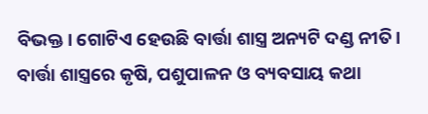ବିଭକ୍ତ। ଗୋଟିଏ ହେଉଛି ବାର୍ତ୍ତା ଶାସ୍ତ୍ର ଅନ୍ୟଟି ଦଣ୍ଡ ନୀତି। ବାର୍ତ୍ତା ଶାସ୍ତ୍ରରେ କୃଷି, ପଶୁପାଳନ ଓ ବ୍ୟବସାୟ କଥା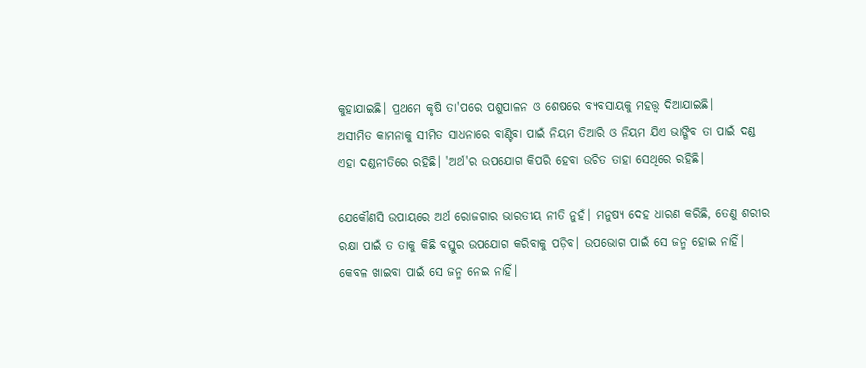କୁହାଯାଇଛି। ପ୍ରଥମେ କୃଷି ତା'ପରେ ପଶୁପାଳନ ଓ ଶେଷରେ ବ୍ୟବସାୟକୁ ମହତ୍ତ୍ୱ ଦିଆଯାଇଛି।
ଅସୀମିତ କାମନାକୁ ସୀମିତ ସାଧନାରେ ବାଣ୍ଟିବା ପାଇଁ ନିୟମ ତିଆରି ଓ ନିୟମ ଯିଏ ଭାଙ୍ଗିବ ତା ପାଇଁ ଦଣ୍ଡ ଏହା ଦଣ୍ଡନୀତିରେ ରହିଛି। 'ଅର୍ଥ'ର ଉପଯୋଗ କିପରି ହେବା ଉଚିତ ତାହା ସେଥିରେ ରହିଛି।

ଯେକୌଣସି ଉପାୟରେ ଅର୍ଥ ରୋଜଗାର ଭାରତୀୟ ନୀତି ନୁହଁ। ମନୁଷ୍ୟ ଦେହ ଧାରଣ କରିଛି, ତେଣୁ ଶରୀର ରକ୍ଷା ପାଇଁ ତ ତାକୁ କିଛି ବସ୍ତୁର ଉପଯୋଗ କରିବାକୁ ପଡ଼ିବ। ଉପଭୋଗ ପାଇଁ ସେ ଜନ୍ମ ହୋଇ ନାହିଁ। କେବଳ ଖାଇବା ପାଇଁ ସେ ଜନ୍ମ ନେଇ ନାହିଁ।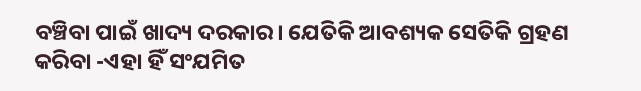ବଞ୍ଚିବା ପାଇଁ ଖାଦ୍ୟ ଦରକାର। ଯେତିକି ଆବଶ୍ୟକ ସେତିକି ଗ୍ରହଣ କରିବା -ଏହା ହିଁ ସଂଯମିତ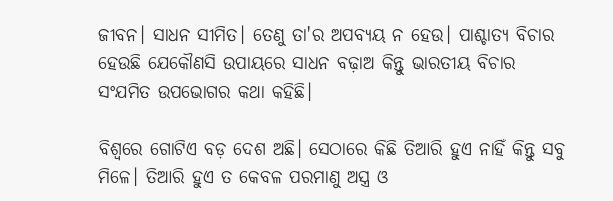ଜୀବନ। ସାଧନ ସୀମିତ। ତେଣୁ ତା'ର ଅପବ୍ୟୟ ନ ହେଉ। ପାଶ୍ଚାତ୍ୟ ବିଚାର ହେଉଛି ଯେକୌଣସି ଉପାୟରେ ସାଧନ ବଢ଼ାଅ କିନ୍ତୁ ଭାରତୀୟ ବିଚାର ସଂଯମିତ ଉପଭୋଗର କଥା କହିଛି।

ବିଶ୍ୱରେ ଗୋଟିଏ ବଡ଼ ଦେଶ ଅଛି। ସେଠାରେ କିଛି ତିଆରି ହୁଏ ନାହିଁ କିନ୍ତୁ ସବୁ ମିଳେ। ତିଆରି ହୁଏ ତ କେବଳ ପରମାଣୁ ଅସ୍ତ୍ର ଓ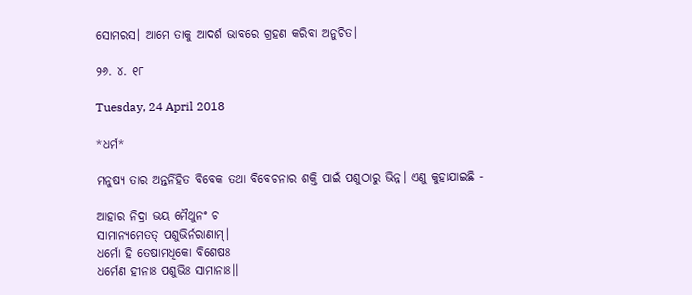ସୋମରସ। ଆମେ ତାକୁ ଆଦର୍ଶ ଭାବରେ ଗ୍ରହଣ କରିବା ଅନୁଚିତ।

୨୬. ୪. ୧୮

Tuesday, 24 April 2018

*ଧର୍ମ*

ମନୁଷ୍ୟ ତାର ଅନ୍ତର୍ନିହିତ ବିବେକ ତଥା ବିବେଚନାର ଶକ୍ତି ପାଇଁ ପଶୁଠାରୁ ଭିନ୍ନ। ଏଣୁ କୁହାଯାଇଛି -

ଆହାର ନିଦ୍ରା ଭୟ ମୈଥୁନଂ ଚ
ସାମାନ୍ୟମେତତ୍ ପଶୁଭିର୍ନରାଣାମ୍।
ଧର୍ମୋ ହି ତେଷାମଧିକୋ ବିଶେଷଃ
ଧର୍ମେଣ ହୀନାଃ ପଶୁଭିଃ ସାମାନାଃ।।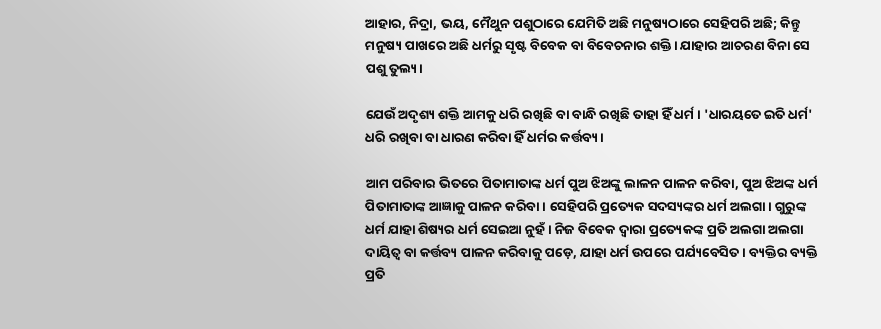ଆହାର, ନିଦ୍ରା, ଭୟ, ମୈଥୁନ ପଶୁଠାରେ ଯେମିତି ଅଛି ମନୁଷ୍ୟଠାରେ ସେହିପରି ଅଛି; କିନ୍ତୁ ମନୁଷ୍ୟ ପାଖରେ ଅଛି ଧର୍ମରୁ ସୃଷ୍ଟ ବିବେକ ବା ବିବେଚନାର ଶକ୍ତି। ଯାହାର ଆଚରଣ ବିନା ସେ ପଶୁ ତୁଲ୍ୟ।

ଯେଉଁ ଅଦୃଶ୍ୟ ଶକ୍ତି ଆମକୁ ଧରି ରଖିଛି ବା ବାନ୍ଧି ରଖିଛି ତାହା ହିଁ ଧର୍ମ। 'ଧାରୟତେ ଇତି ଧର୍ମ' ଧରି ରଖିବା ବା ଧାରଣ କରିବା ହିଁ ଧର୍ମର କର୍ତ୍ତବ୍ୟ।

ଆମ ପରିବାର ଭିତରେ ପିତାମାତାଙ୍କ ଧର୍ମ ପୁଅ ଝିଅଙ୍କୁ ଲାଳନ ପାଳନ କରିବା, ପୁଅ ଝିଅଙ୍କ ଧର୍ମ ପିତାମାତାଙ୍କ ଆଜ୍ଞାକୁ ପାଳନ କରିବା। ସେହିପରି ପ୍ରତ୍ୟେକ ସଦସ୍ୟଙ୍କର ଧର୍ମ ଅଲଗା। ଗୁରୁଙ୍କ ଧର୍ମ ଯାହା ଶିଷ୍ୟର ଧର୍ମ ସେଇଆ ନୁହଁ। ନିଜ ବିବେକ ଦ୍ୱାରା ପ୍ରତ୍ୟେକଙ୍କ ପ୍ରତି ଅଲଗା ଅଲଗା ଦାୟିତ୍ୱ ବା କର୍ତ୍ତବ୍ୟ ପାଳନ କରିବାକୁ ପଡ଼େ, ଯାହା ଧର୍ମ ଉପରେ ପର୍ଯ୍ୟବେସିତ। ବ୍ୟକ୍ତିର ବ୍ୟକ୍ତି ପ୍ରତି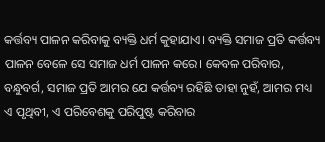କର୍ତ୍ତବ୍ୟ ପାଳନ କରିବାକୁ ବ୍ୟକ୍ତି ଧର୍ମ କୁହାଯାଏ। ବ୍ୟକ୍ତି ସମାଜ ପ୍ରତି କର୍ତ୍ତବ୍ୟ ପାଳନ ବେଳେ ସେ ସମାଜ ଧର୍ମ ପାଳନ କରେ। କେବଳ ପରିବାର, ବନ୍ଧୁବର୍ଗ, ସମାଜ ପ୍ରତି ଆମର ଯେ କର୍ତ୍ତବ୍ୟ ରହିଛି ତାହା ନୁହଁ, ଆମର ମଧ୍ୟ ଏ ପୃଥିବୀ, ଏ ପରିବେଶକୁ ପରିପୁଷ୍ଟ କରିବାର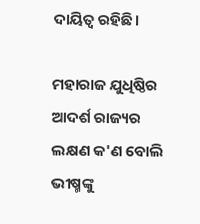ଦାୟିତ୍ୱ ରହିଛି।

ମହାରାଜ ଯୁଧିଷ୍ଠିର ଆଦର୍ଶ ରାଜ୍ୟର ଲକ୍ଷଣ କ'ଣ ବୋଲି ଭୀଷ୍ମଙ୍କୁ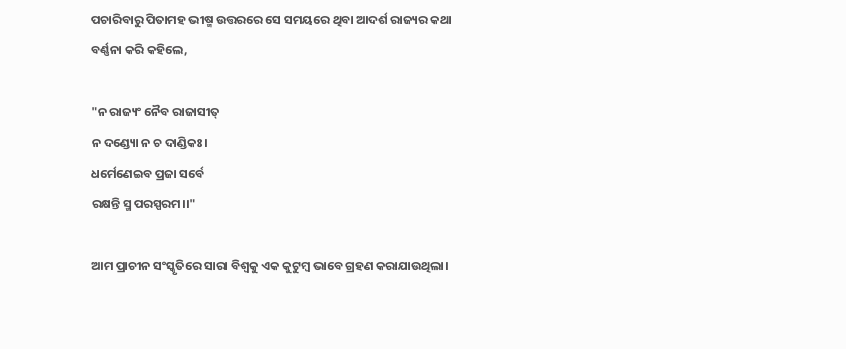ପଚାରିବାରୁ ପିତାମହ ଭୀଷ୍ମ ଉତ୍ତରରେ ସେ ସମୟରେ ଥିବା ଆଦର୍ଶ ରାଜ୍ୟର କଥା ବର୍ଣ୍ଣନା କରି କହିଲେ,

"ନ ରାଜ୍ୟଂ ନୈବ ରାଜାସୀତ୍
ନ ଦଣ୍ଡ୍ୟୋ ନ ଚ ଦାଣ୍ଡିକଃ।
ଧର୍ମେଣେଇବ ପ୍ରଜା ସର୍ବେ
ରକ୍ଷନ୍ତି ସ୍ମ ପରସ୍ପରମ।।"

ଆମ ପ୍ରାଚୀନ ସଂସ୍କୃତିରେ ସାରା ବିଶ୍ୱକୁ ଏକ କୁଟୁମ୍ବ ଭାବେ ଗ୍ରହଣ କରାଯାଉଥିଲା।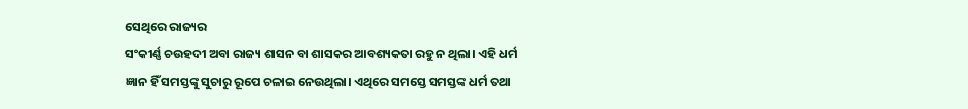ସେଥିରେ ରାଜ୍ୟର
ସଂକୀର୍ଣ୍ଣ ଚଉହଦୀ ଅବା ରାଜ୍ୟ ଶାସନ ବା ଶାସକର ଆବଶ୍ୟକତା ରହୁ ନ ଥିଲା। ଏହି ଧର୍ମ ଜ୍ଞାନ ହିଁ ସମସ୍ତଙ୍କୁ ସୁଚାରୁ ରୂପେ ଚଳାଇ ନେଉଥିଲା। ଏଥିରେ ସମସ୍ତେ ସମସ୍ତଙ୍କ ଧର୍ମ ତଥା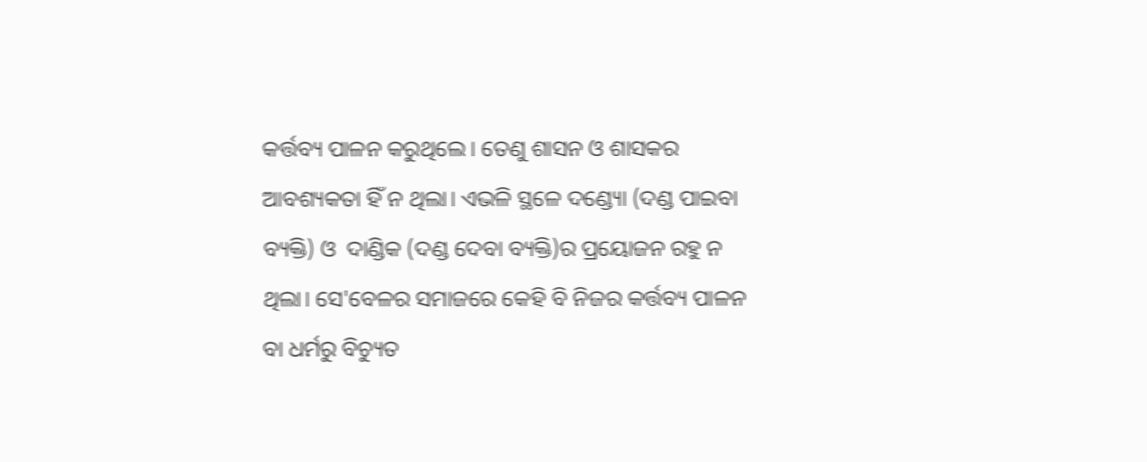କର୍ତ୍ତବ୍ୟ ପାଳନ କରୁଥିଲେ। ତେଣୁ ଶାସନ ଓ ଶାସକର ଆବଶ୍ୟକତା ହିଁ ନ ଥିଲା। ଏଭଳି ସ୍ଥଳେ ଦଣ୍ଡ୍ୟୋ (ଦଣ୍ଡ ପାଇବା ବ୍ୟକ୍ତି) ଓ  ଦାଣ୍ଡିକ (ଦଣ୍ଡ ଦେବା ବ୍ୟକ୍ତି)ର ପ୍ରୟୋଜନ ରହୁ ନ ଥିଲା। ସେ'ବେଳର ସମାଜରେ କେହି ବି ନିଜର କର୍ତ୍ତବ୍ୟ ପାଳନ ବା ଧର୍ମରୁ ବିଚ୍ୟୁତ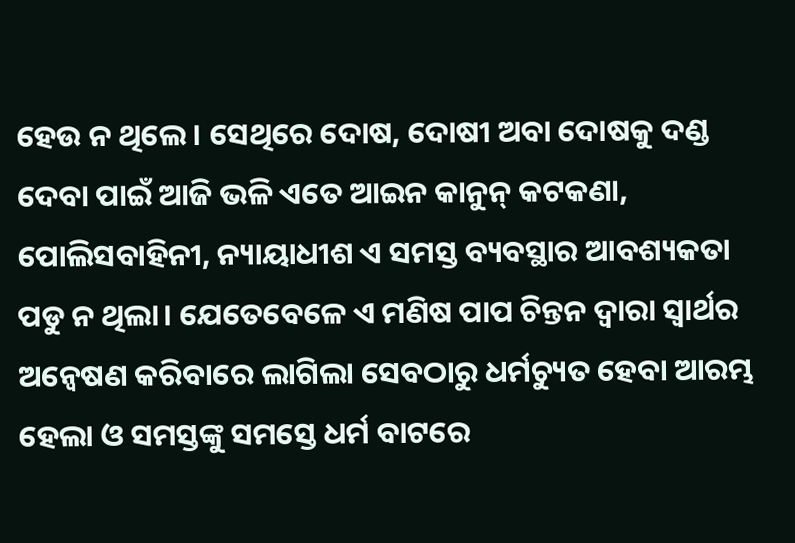ହେଉ ନ ଥିଲେ। ସେଥିରେ ଦୋଷ, ଦୋଷୀ ଅବା ଦୋଷକୁ ଦଣ୍ଡ ଦେବା ପାଇଁ ଆଜି ଭଳି ଏତେ ଆଇନ କାନୁନ୍ କଟକଣା, ପୋଲିସବାହିନୀ, ନ୍ୟାୟାଧୀଶ ଏ ସମସ୍ତ ବ୍ୟବସ୍ଥାର ଆବଶ୍ୟକତା ପଡୁ ନ ଥିଲା। ଯେତେବେଳେ ଏ ମଣିଷ ପାପ ଚିନ୍ତନ ଦ୍ୱାରା ସ୍ୱାର୍ଥର ଅନ୍ୱେଷଣ କରିବାରେ ଲାଗିଲା ସେବଠାରୁ ଧର୍ମଚ୍ୟୁତ ହେବା ଆରମ୍ଭ ହେଲା ଓ ସମସ୍ତଙ୍କୁ ସମସ୍ତେ ଧର୍ମ ବାଟରେ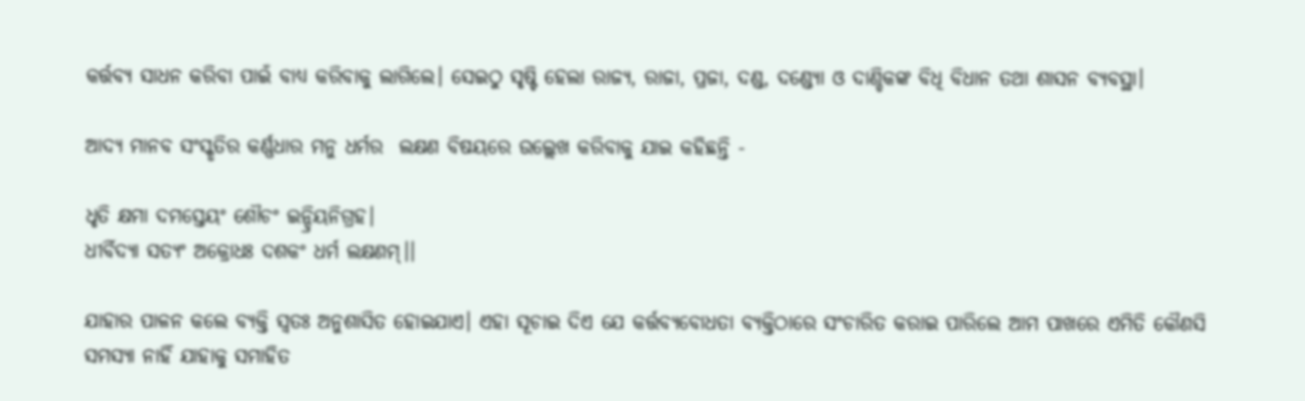କର୍ତ୍ତବ୍ୟ ସାଧନ କରିବା ପାଇଁ ବାଧ୍ୟ କରିବାକୁ ଲାଗିଲେ। ସେଇଠୁ ସୃଷ୍ଟି ହେଲା ରାଜ୍ୟ, ରାଜା, ପ୍ରଜା, ଦଣ୍ଡ, ଦଣ୍ଡ୍ୟୋ ଓ ଦାଣ୍ଡିକଙ୍କ ବିଧି ବିଧାନ ତଥା ଶାସନ ବ୍ୟବସ୍ଥା।

ଆଦ୍ୟ ମାନବ ସଂସ୍କୃତିର କର୍ଣ୍ଣଧାର ମନୁ ଧର୍ମର  ଲକ୍ଷଣ ବିଷୟରେ ଉଲ୍ଲେଖ କରିବାକୁ ଯାଇ କହିଛନ୍ତି -

ଧୃତି କ୍ଷମା ଦମସ୍ତେୟଂ ଶୌଚଂ ଇନ୍ଦ୍ରିୟନିଗ୍ରହ।
ଧୀର୍ବିଦ୍ୟା ସତ୍ୟଂ ଅକ୍ରୋଧଃ ଦଶକଂ ଧର୍ମ ଲକ୍ଷଣମ୍।।

ଯାହାର ପାଳନ କଲେ ବ୍ୟକ୍ତି ସ୍ୱତଃ ଅନୁଶାସିତ ହୋଇଯାଏ। ଏହା ସୂଚାଇ ଦିଏ ଯେ କର୍ତ୍ତବ୍ୟବୋଧତା ବ୍ୟକ୍ତିଠାରେ ସଂଚାରିତ କରାଇ ପାରିଲେ ଆମ ପାଖରେ ଏମିତି କୌଣସି ସମସ୍ୟା ନାହିଁ ଯାହାକୁ ସମାହିତ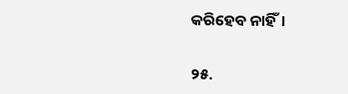କରିହେବ ନାହିଁ।

୨୫.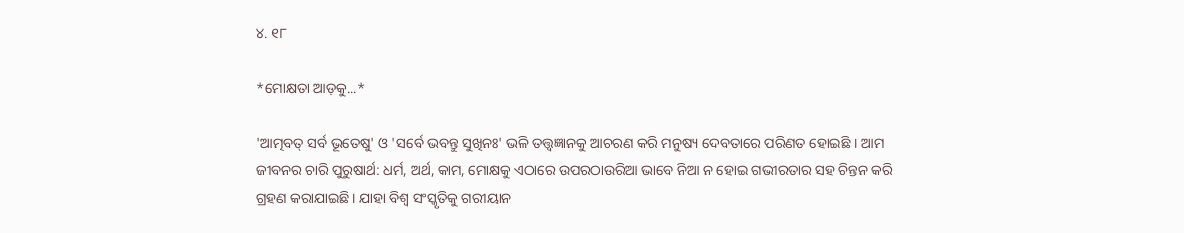୪. ୧୮

*ମୋକ୍ଷତା ଆଡ଼କୁ...*

'ଆତ୍ମବତ୍ ସର୍ବ ଭୂତେଷୁ' ଓ 'ସର୍ବେ ଭବନ୍ତୁ ସୁଖିନଃ' ଭଳି ତତ୍ତ୍ୱଜ୍ଞାନକୁ ଆଚରଣ କରି ମନୁଷ୍ୟ ଦେବତାରେ ପରିଣତ ହୋଇଛି । ଆମ ଜୀବନର ଚାରି ପୁରୁଷାର୍ଥ: ଧର୍ମ, ଅର୍ଥ, କାମ, ମୋକ୍ଷକୁ ଏଠାରେ ଉପରଠାଉରିଆ ଭାବେ ନିଆ ନ ହୋଇ ଗଭୀରତାର ସହ ଚିନ୍ତନ କରି ଗ୍ରହଣ କରାଯାଇଛି। ଯାହା ବିଶ୍ୱ ସଂସ୍କୃତିକୁ ଗରୀୟାନ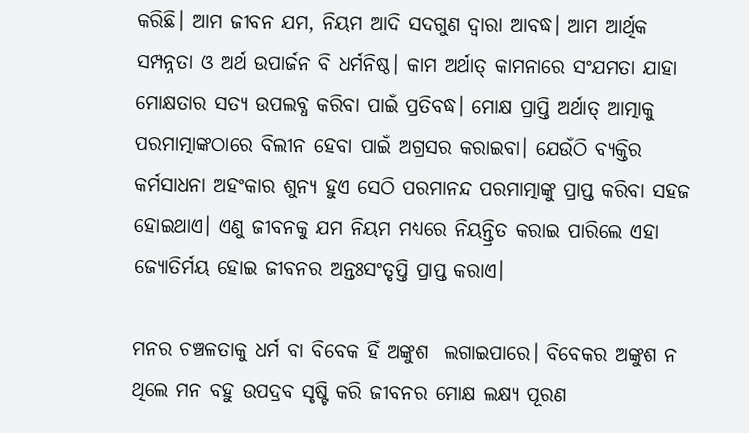କରିଛି। ଆମ ଜୀବନ ଯମ, ନିୟମ ଆଦି ସଦଗୁଣ ଦ୍ୱାରା ଆବଦ୍ଧ। ଆମ ଆର୍ଥିକ ସମ୍ପନ୍ନତା ଓ ଅର୍ଥ ଉପାର୍ଜନ ବି ଧର୍ମନିଷ୍ଠ। କାମ ଅର୍ଥାତ୍ କାମନାରେ ସଂଯମତା ଯାହା ମୋକ୍ଷତାର ସତ୍ୟ ଉପଲବ୍ଧ କରିବା ପାଇଁ ପ୍ରତିବଦ୍ଧ। ମୋକ୍ଷ ପ୍ରାପ୍ତି ଅର୍ଥାତ୍ ଆତ୍ମାକୁ ପରମାତ୍ମାଙ୍କଠାରେ ବିଲୀନ ହେବା ପାଇଁ ଅଗ୍ରସର କରାଇବା। ଯେଉଁଠି ବ୍ୟକ୍ତିର କର୍ମସାଧନା ଅହଂକାର ଶୁନ୍ୟ ହୁଏ ସେଠି ପରମାନନ୍ଦ ପରମାତ୍ମାଙ୍କୁ ପ୍ରାପ୍ତ କରିବା ସହଜ ହୋଇଥାଏ। ଏଣୁ ଜୀବନକୁ ଯମ ନିୟମ ମଧ୍ୟରେ ନିୟନ୍ତ୍ରିତ କରାଇ ପାରିଲେ ଏହା ଜ୍ୟୋତିର୍ମୟ ହୋଇ ଜୀବନର ଅନ୍ତଃସଂତୃପ୍ତି ପ୍ରାପ୍ତ କରାଏ।

ମନର ଚଞ୍ଚଳତାକୁ ଧର୍ମ ବା ବିବେକ ହିଁ ଅଙ୍କୁଶ  ଲଗାଇପାରେ। ବିବେକର ଅଙ୍କୁଶ ନ ଥିଲେ ମନ ବହୁ ଉପଦ୍ରବ ସୃଷ୍ଟି କରି ଜୀବନର ମୋକ୍ଷ ଲକ୍ଷ୍ୟ ପୂରଣ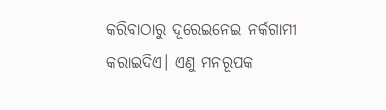କରିବାଠାରୁ ଦୂରେଇନେଇ ନର୍କଗାମୀ କରାଇଦିଏ। ଏଣୁ ମନରୂପକ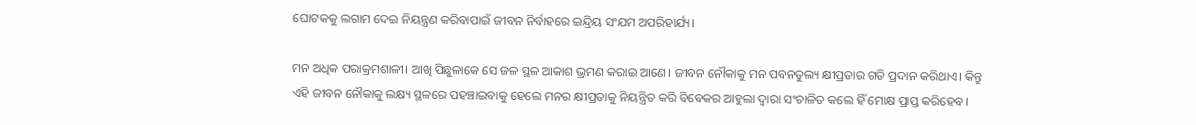ଘୋଟକକୁ ଲଗାମ ଦେଇ ନିୟନ୍ତ୍ରଣ କରିବାପାଇଁ ଜୀବନ ନିର୍ବାହରେ ଇନ୍ଦ୍ରିୟ ସଂଯମ ଅପରିହାର୍ଯ୍ୟ।

ମନ ଅଧିକ ପରାକ୍ରମଶାଳୀ। ଆଖି ପିଛୁଳାକେ ସେ ଜଳ ସ୍ଥଳ ଆକାଶ ଭ୍ରମଣ କରାଇ ଆଣେ। ଜୀବନ ନୌକାକୁ ମନ ପବନତୁଲ୍ୟ କ୍ଷୀପ୍ରତାର ଗତି ପ୍ରଦାନ କରିଥାଏ। କିନ୍ତୁ ଏହି ଜୀବନ ନୌକାକୁ ଲକ୍ଷ୍ୟ ସ୍ଥଳରେ ପହଞ୍ଚାଇବାକୁ ହେଲେ ମନର କ୍ଷୀପ୍ରତାକୁ ନିୟନ୍ତ୍ରିତ କରି ବିବେକର ଆହୁଲା ଦ୍ୱାରା ସଂଚାଳିତ କଲେ ହିଁ ମୋକ୍ଷ ପ୍ରାପ୍ତ କରିହେବ।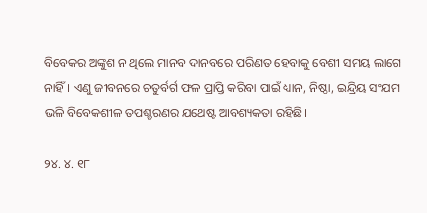ବିବେକର ଅଙ୍କୁଶ ନ ଥିଲେ ମାନବ ଦାନବରେ ପରିଣତ ହେବାକୁ ବେଶୀ ସମୟ ଲାଗେ ନାହିଁ। ଏଣୁ ଜୀବନରେ ଚତୁର୍ବର୍ଗ ଫଳ ପ୍ରାପ୍ତି କରିବା ପାଇଁ ଧ୍ୟାନ, ନିଷ୍ଠା, ଇନ୍ଦ୍ରିୟ ସଂଯମ ଭଳି ବିବେକଶୀଳ ତପଶ୍ଚରଣର ଯଥେଷ୍ଟ ଆବଶ୍ୟକତା ରହିଛି।

୨୪. ୪. ୧୮